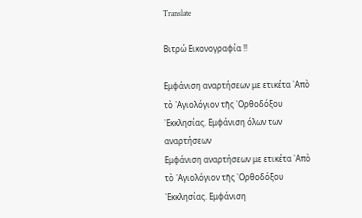Translate

Βιτρώ Εικονογραφία !!

Εμφάνιση αναρτήσεων με ετικέτα ᾿Απὸ τὸ ῾Αγιολόγιον τῆς ᾿Ορθοδόξου ᾿Εκκλησίας. Εμφάνιση όλων των αναρτήσεων
Εμφάνιση αναρτήσεων με ετικέτα ᾿Απὸ τὸ ῾Αγιολόγιον τῆς ᾿Ορθοδόξου ᾿Εκκλησίας. Εμφάνιση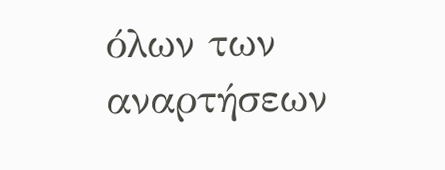όλων των αναρτήσεων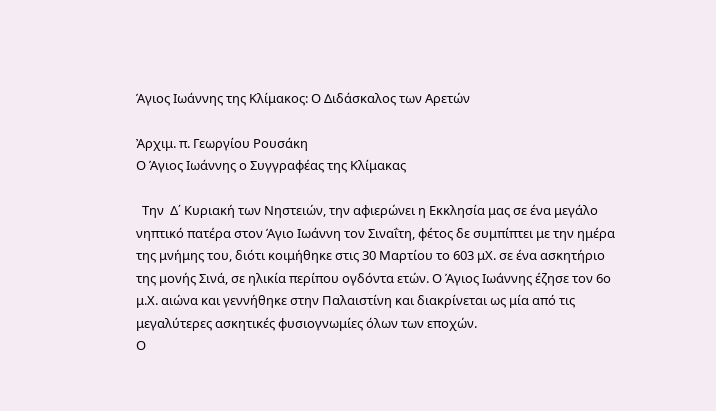Άγιος Ιωάννης της Κλίμακος: Ο Διδάσκαλος των Αρετών

Ἀρχιμ. π. Γεωργίου Ρουσάκη
Ο Άγιος Ιωάννης ο Συγγραφέας της Κλίμακας

  Την  Δ΄ Κυριακή των Νηστειών, την αφιερώνει η Εκκλησία μας σε ένα μεγάλο νηπτικό πατέρα στον Άγιο Ιωάννη τον Σιναΐτη, φέτος δε συμπίπτει με την ημέρα της μνήμης του, διότι κοιμήθηκε στις 30 Μαρτίου το 603 μΧ. σε ένα ασκητήριο της μονής Σινά, σε ηλικία περίπου ογδόντα ετών. Ο Άγιος Ιωάννης έζησε τον 6ο μ.Χ. αιώνα και γεννήθηκε στην Παλαιστίνη και διακρίνεται ως μία από τις μεγαλύτερες ασκητικές φυσιογνωμίες όλων των εποχών.
Ο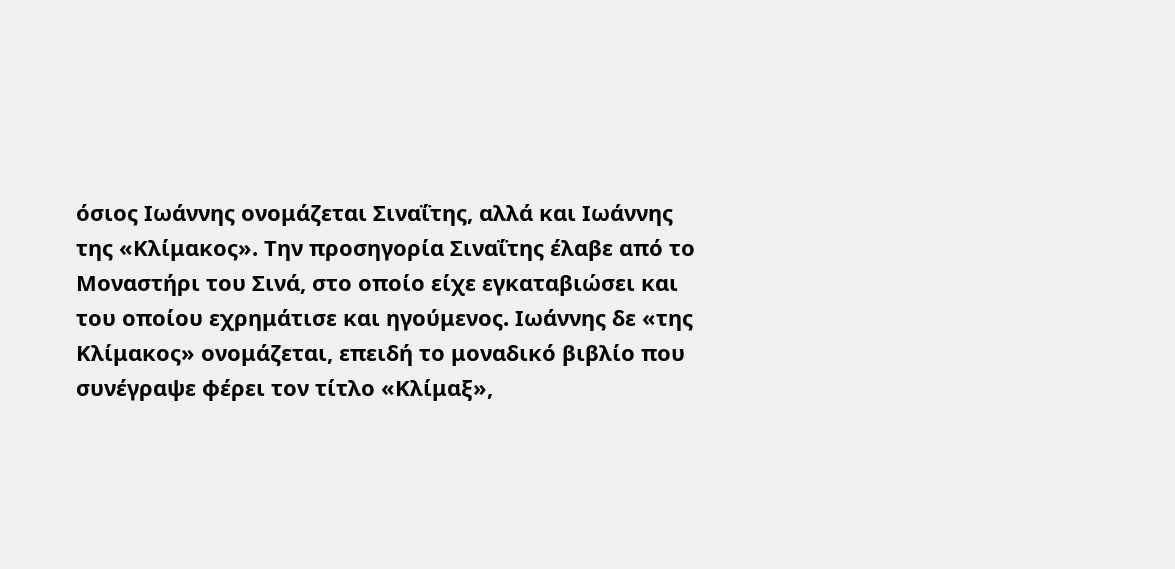όσιος Ιωάννης ονομάζεται Σιναΐτης, αλλά και Ιωάννης της «Κλίμακος». Την προσηγορία Σιναΐτης έλαβε από το Μοναστήρι του Σινά, στο οποίο είχε εγκαταβιώσει και του οποίου εχρημάτισε και ηγούμενος. Ιωάννης δε «της Κλίμακος» ονομάζεται, επειδή το μοναδικό βιβλίο που συνέγραψε φέρει τον τίτλο «Κλίμαξ»,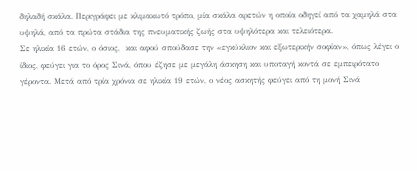δηλαδή σκάλα. Περιγράφει με κλιμακωτό τρόπο, μία σκάλα αρετών η οποία οδηγεί από τα χαμηλά στα υψηλά, από τα πρώτα στάδια της πνευματικής ζωής στα υψηλότερα και τελειότερα.
Σε ηλικία 16 ετών, ο όσιος,  και αφού σπούδασε την «εγκύκλιον και εξωτερικήν σοφίαν», όπως λέγει ο ίδιος, φεύγει για το όρος Σινά, όπου έζησε με μεγάλη άσκηση και υποταγή κοντά σε εμπειρότατο γέροντα. Μετά από τρία χρόνια σε ηλικία 19 ετών, ο νέος ασκητής φεύγει από τη μονή Σινά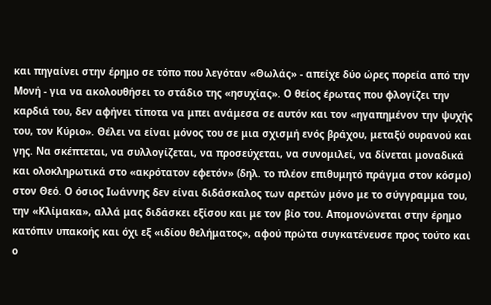και πηγαίνει στην έρημο σε τόπο που λεγόταν «Θωλάς» - απείχε δύο ώρες πορεία από την Μονή - για να ακολουθήσει το στάδιο της «ησυχίας». Ο θείος έρωτας που φλογίζει την καρδιά του, δεν αφήνει τίποτα να μπει ανάμεσα σε αυτόν και τον «ηγαπημένον την ψυχής του, τον Κύριο». Θέλει να είναι μόνος του σε μια σχισμή ενός βράχου, μεταξύ ουρανού και γης. Να σκέπτεται, να συλλογίζεται, να προσεύχεται, να συνομιλεί, να δίνεται μοναδικά και ολοκληρωτικά στο «ακρότατον εφετόν» (δηλ. το πλέον επιθυμητό πράγμα στον κόσμο) στον Θεό. Ο όσιος Ιωάννης δεν είναι διδάσκαλος των αρετών μόνο με το σύγγραμμα του, την «Κλίμακα», αλλά μας διδάσκει εξίσου και με τον βίο του. Απομονώνεται στην έρημο κατόπιν υπακοής και όχι εξ «ιδίου θελήματος», αφού πρώτα συγκατένευσε προς τούτο και ο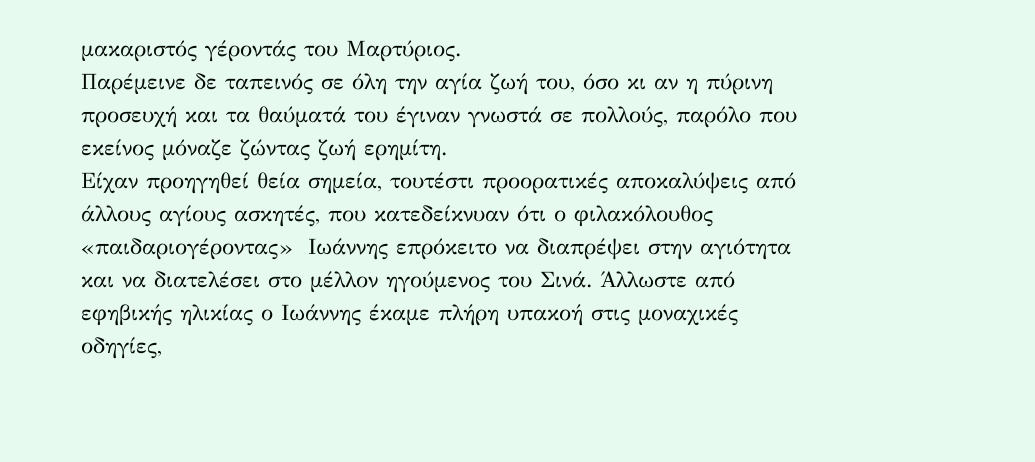μακαριστός γέροντάς του Μαρτύριος.
Παρέμεινε δε ταπεινός σε όλη την αγία ζωή του, όσο κι αν η πύρινη προσευχή και τα θαύματά του έγιναν γνωστά σε πολλούς, παρόλο που εκείνος μόναζε ζώντας ζωή ερημίτη.
Είχαν προηγηθεί θεία σημεία, τουτέστι προορατικές αποκαλύψεις από άλλους αγίους ασκητές, που κατεδείκνυαν ότι ο φιλακόλουθος «παιδαριογέροντας»  Ιωάννης επρόκειτο να διαπρέψει στην αγιότητα και να διατελέσει στο μέλλον ηγούμενος του Σινά. Άλλωστε από εφηβικής ηλικίας ο Ιωάννης έκαμε πλήρη υπακοή στις μοναχικές οδηγίες,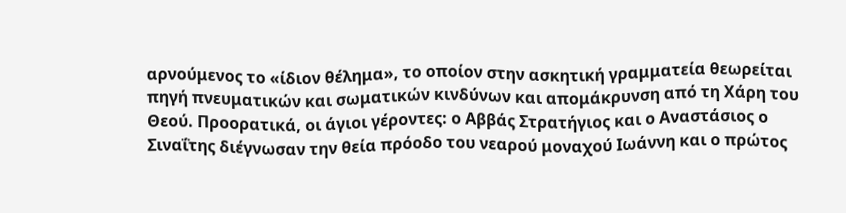αρνούμενος το «ίδιον θέλημα», το οποίον στην ασκητική γραμματεία θεωρείται πηγή πνευματικών και σωματικών κινδύνων και απομάκρυνση από τη Χάρη του Θεού. Προορατικά, οι άγιοι γέροντες: ο Αββάς Στρατήγιος και ο Αναστάσιος ο Σιναΐτης διέγνωσαν την θεία πρόοδο του νεαρού μοναχού Ιωάννη και ο πρώτος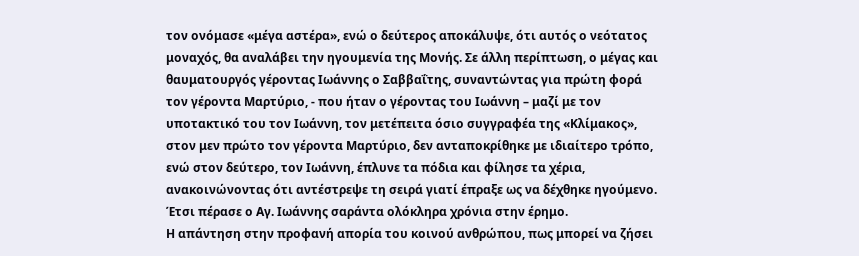τον ονόμασε «μέγα αστέρα», ενώ ο δεύτερος αποκάλυψε, ότι αυτός ο νεότατος μοναχός, θα αναλάβει την ηγουμενία της Μονής. Σε άλλη περίπτωση, ο μέγας και θαυματουργός γέροντας Ιωάννης ο Σαββαΐτης, συναντώντας για πρώτη φορά τον γέροντα Μαρτύριο, - που ήταν ο γέροντας του Ιωάννη – μαζί με τον υποτακτικό του τον Ιωάννη, τον μετέπειτα όσιο συγγραφέα της «Κλίμακος», στον μεν πρώτο τον γέροντα Μαρτύριο, δεν ανταποκρίθηκε με ιδιαίτερο τρόπο, ενώ στον δεύτερο, τον Ιωάννη, έπλυνε τα πόδια και φίλησε τα χέρια, ανακοινώνοντας ότι αντέστρεψε τη σειρά γιατί έπραξε ως να δέχθηκε ηγούμενο.
Έτσι πέρασε ο Αγ. Ιωάννης σαράντα ολόκληρα χρόνια στην έρημο.
Η απάντηση στην προφανή απορία του κοινού ανθρώπου, πως μπορεί να ζήσει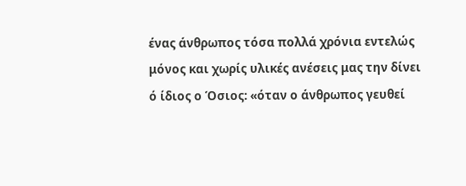ένας άνθρωπος τόσα πολλά χρόνια εντελώς μόνος και χωρίς υλικές ανέσεις μας την δίνει ό ίδιος ο Όσιος: «όταν ο άνθρωπος γευθεί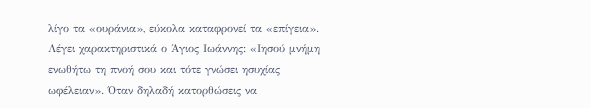λίγο τα «ουράνια», εύκολα καταφρονεί τα «επίγεια». Λέγει χαρακτηριστικά ο Άγιος Ιωάννης: «Ιησού μνήμη ενωθήτω τη πνοή σου και τότε γνώσει ησυχίας ωφέλειαν». Όταν δηλαδή κατορθώσεις να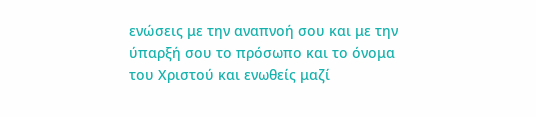ενώσεις με την αναπνοή σου και με την ύπαρξή σου το πρόσωπο και το όνομα του Χριστού και ενωθείς μαζί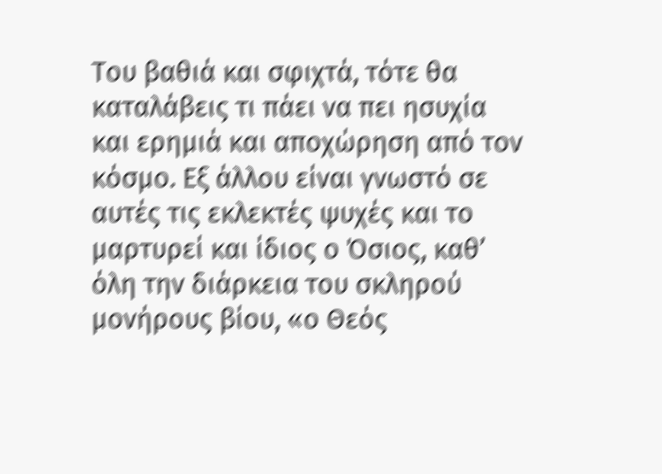Του βαθιά και σφιχτά, τότε θα καταλάβεις τι πάει να πει ησυχία και ερημιά και αποχώρηση από τον κόσμο. Εξ άλλου είναι γνωστό σε αυτές τις εκλεκτές ψυχές και το μαρτυρεί και ίδιος ο Όσιος, καθ’ όλη την διάρκεια του σκληρού μονήρους βίου, «ο Θεός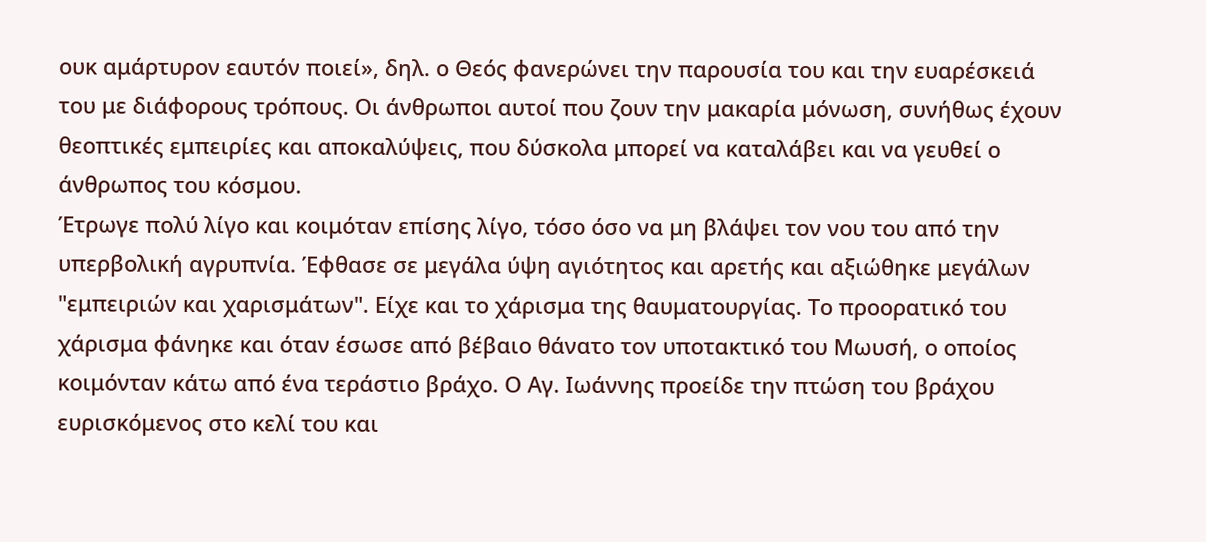ουκ αμάρτυρον εαυτόν ποιεί», δηλ. ο Θεός φανερώνει την παρουσία του και την ευαρέσκειά του με διάφορους τρόπους. Οι άνθρωποι αυτοί που ζουν την μακαρία μόνωση, συνήθως έχουν θεοπτικές εμπειρίες και αποκαλύψεις, που δύσκολα μπορεί να καταλάβει και να γευθεί ο άνθρωπος του κόσμου.
Έτρωγε πολύ λίγο και κοιμόταν επίσης λίγο, τόσο όσο να μη βλάψει τον νου του από την υπερβολική αγρυπνία. Έφθασε σε μεγάλα ύψη αγιότητος και αρετής και αξιώθηκε μεγάλων "εμπειριών και χαρισμάτων". Είχε και το χάρισμα της θαυματουργίας. Το προορατικό του χάρισμα φάνηκε και όταν έσωσε από βέβαιο θάνατο τον υποτακτικό του Μωυσή, ο οποίος κοιμόνταν κάτω από ένα τεράστιο βράχο. Ο Αγ. Ιωάννης προείδε την πτώση του βράχου ευρισκόμενος στο κελί του και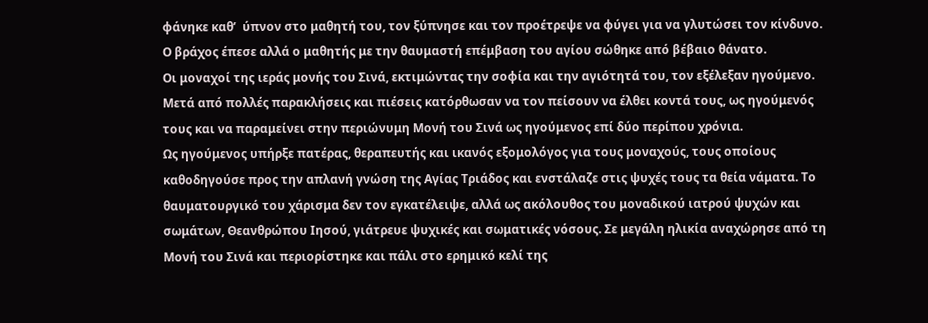φάνηκε καθ’  ύπνον στο μαθητή του, τον ξύπνησε και τον προέτρεψε να φύγει για να γλυτώσει τον κίνδυνο. Ο βράχος έπεσε αλλά ο μαθητής με την θαυμαστή επέμβαση του αγίου σώθηκε από βέβαιο θάνατο.
Οι μοναχοί της ιεράς μονής του Σινά, εκτιμώντας την σοφία και την αγιότητά του, τον εξέλεξαν ηγούμενο. Μετά από πολλές παρακλήσεις και πιέσεις κατόρθωσαν να τον πείσουν να έλθει κοντά τους, ως ηγούμενός τους και να παραμείνει στην περιώνυμη Μονή του Σινά ως ηγούμενος επί δύο περίπου χρόνια.
Ως ηγούμενος υπήρξε πατέρας, θεραπευτής και ικανός εξομολόγος για τους μοναχούς, τους οποίους καθοδηγούσε προς την απλανή γνώση της Αγίας Τριάδος και ενστάλαζε στις ψυχές τους τα θεία νάματα. Το θαυματουργικό του χάρισμα δεν τον εγκατέλειψε, αλλά ως ακόλουθος του μοναδικού ιατρού ψυχών και σωμάτων, Θεανθρώπου Ιησού, γιάτρευε ψυχικές και σωματικές νόσους. Σε μεγάλη ηλικία αναχώρησε από τη Μονή του Σινά και περιορίστηκε και πάλι στο ερημικό κελί της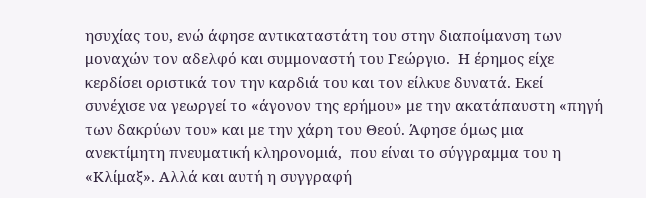ησυχίας του, ενώ άφησε αντικαταστάτη του στην διαποίμανση των μοναχών τον αδελφό και συμμοναστή του Γεώργιο.  Η έρημος είχε κερδίσει οριστικά τον την καρδιά του και τον είλκυε δυνατά. Εκεί συνέχισε να γεωργεί το «άγονον της ερήμου» με την ακατάπαυστη «πηγή των δακρύων του» και με την χάρη του Θεού. Άφησε όμως μια ανεκτίμητη πνευματική κληρονομιά,  που είναι το σύγγραμμα του η «Κλίμαξ». Αλλά και αυτή η συγγραφή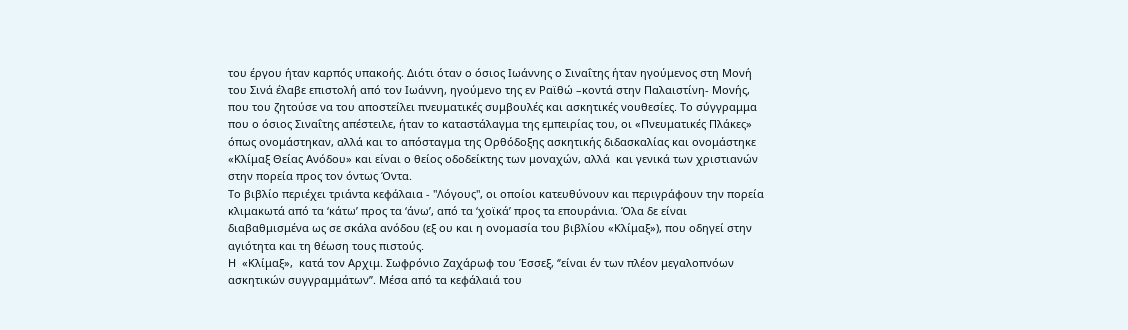του έργου ήταν καρπός υπακοής. Διότι όταν ο όσιος Ιωάννης ο Σιναΐτης ήταν ηγούμενος στη Μονή του Σινά έλαβε επιστολή από τον Ιωάννη, ηγούμενο της εν Ραϊθώ –κοντά στην Παλαιστίνη- Μονής, που του ζητούσε να του αποστείλει πνευματικές συμβουλές και ασκητικές νουθεσίες. Το σύγγραμμα που ο όσιος Σιναΐτης απέστειλε, ήταν το καταστάλαγμα της εμπειρίας του, οι «Πνευματικές Πλάκες» όπως ονομάστηκαν, αλλά και το απόσταγμα της Ορθόδοξης ασκητικής διδασκαλίας και ονομάστηκε «Κλίμαξ Θείας Ανόδου» και είναι ο θείος οδοδείκτης των μοναχών, αλλά  και γενικά των χριστιανών στην πορεία προς τον όντως Όντα.
Το βιβλίο περιέχει τριάντα κεφάλαια - "Λόγους", οι οποίοι κατευθύνουν και περιγράφουν την πορεία κλιμακωτά από τα ‘κάτω’ προς τα ‘άνω’, από τα ‘χοϊκά’ προς τα επουράνια. Όλα δε είναι διαβαθμισμένα ως σε σκάλα ανόδου (εξ ου και η ονομασία του βιβλίου «Κλίμαξ»), που οδηγεί στην αγιότητα και τη θέωση τους πιστούς.
Η  «Κλίμαξ»,  κατά τον Αρχιμ. Σωφρόνιο Ζαχάρωφ του Έσσεξ, ‘’είναι έν των πλέον μεγαλοπνόων ασκητικών συγγραμμάτων”. Μέσα από τα κεφάλαιά του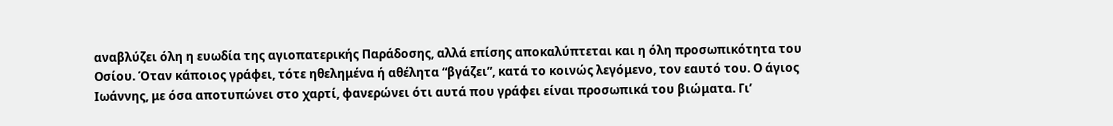αναβλύζει όλη η ευωδία της αγιοπατερικής Παράδοσης, αλλά επίσης αποκαλύπτεται και η όλη προσωπικότητα του Οσίου. Όταν κάποιος γράφει, τότε ηθελημένα ή αθέλητα “βγάζει”, κατά το κοινώς λεγόμενο, τον εαυτό του. Ο άγιος Ιωάννης, με όσα αποτυπώνει στο χαρτί, φανερώνει ότι αυτά που γράφει είναι προσωπικά του βιώματα. Γι’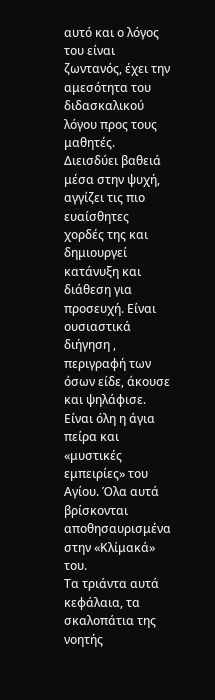αυτό και ο λόγος του είναι ζωντανός, έχει την αμεσότητα του διδασκαλικού λόγου προς τους μαθητές. Διεισδύει βαθειά μέσα στην ψυχή, αγγίζει τις πιο ευαίσθητες χορδές της και δημιουργεί κατάνυξη και διάθεση για προσευχή. Είναι ουσιαστικά διήγηση , περιγραφή των όσων είδε, άκουσε και ψηλάφισε. Είναι όλη η άγια πείρα και «μυστικές εμπειρίες» του Αγίου. Όλα αυτά  βρίσκονται αποθησαυρισμένα στην «Κλίμακά» του.
Τα τριάντα αυτά κεφάλαια, τα σκαλοπάτια της νοητής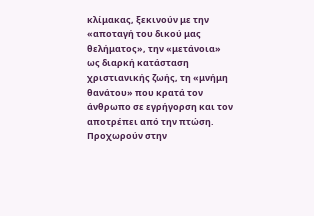κλίμακας, ξεκινούν με την «αποταγή του δικού μας θελήματος», την «μετάνοια» ως διαρκή κατάσταση χριστιανικής ζωής, τη «μνήμη θανάτου» που κρατά τον άνθρωπο σε εγρήγορση και τον αποτρέπει από την πτώση. Προχωρούν στην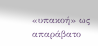«υπακοή» ως απαράβατο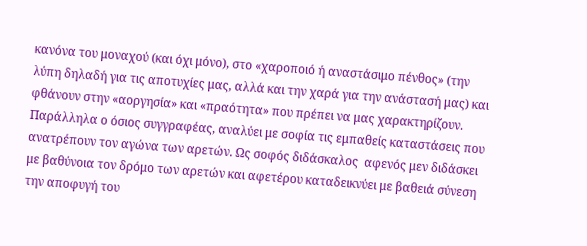κανόνα του μοναχού (και όχι μόνο), στο «χαροποιό ή αναστάσιμο πένθος» (την λύπη δηλαδή για τις αποτυχίες μας, αλλά και την χαρά για την ανάστασή μας) και φθάνουν στην «αοργησία» και «πραότητα» που πρέπει να μας χαρακτηρίζουν. Παράλληλα ο όσιος συγγραφέας, αναλύει με σοφία τις εμπαθείς καταστάσεις που ανατρέπουν τον αγώνα των αρετών. Ως σοφός διδάσκαλος  αφενός μεν διδάσκει με βαθύνοια τον δρόμο των αρετών και αφετέρου καταδεικνύει με βαθειά σύνεση την αποφυγή του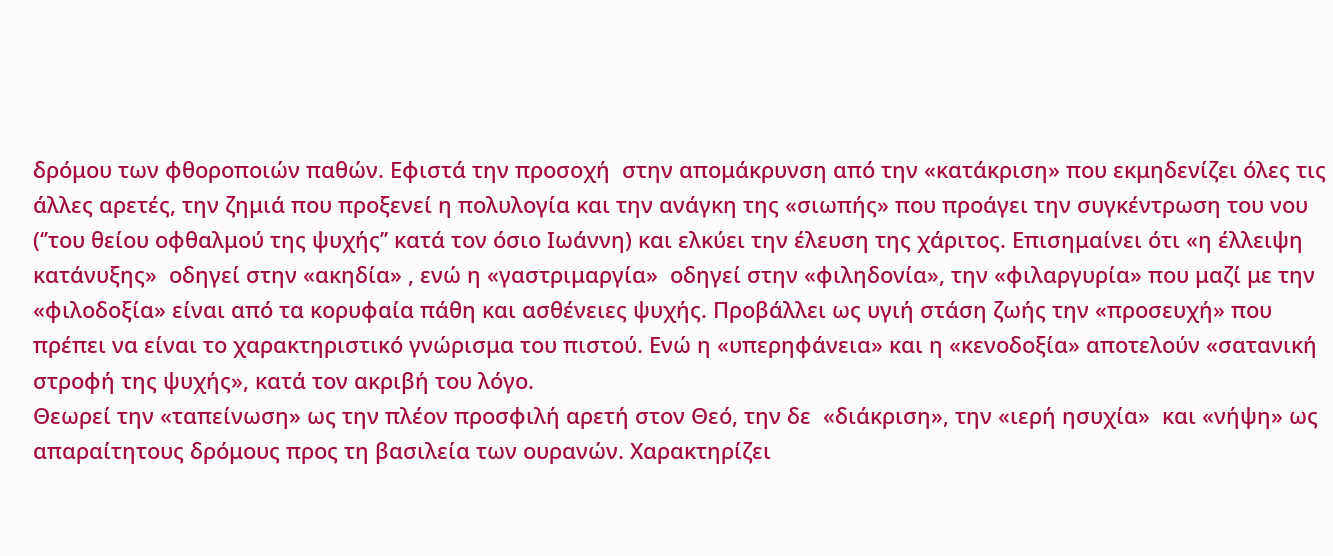δρόμου των φθοροποιών παθών. Εφιστά την προσοχή  στην απομάκρυνση από την «κατάκριση» που εκμηδενίζει όλες τις άλλες αρετές, την ζημιά που προξενεί η πολυλογία και την ανάγκη της «σιωπής» που προάγει την συγκέντρωση του νου (‘’του θείου οφθαλμού της ψυχής’’ κατά τον όσιο Ιωάννη) και ελκύει την έλευση της χάριτος. Επισημαίνει ότι «η έλλειψη κατάνυξης»  οδηγεί στην «ακηδία» , ενώ η «γαστριμαργία»  οδηγεί στην «φιληδονία», την «φιλαργυρία» που μαζί με την «φιλοδοξία» είναι από τα κορυφαία πάθη και ασθένειες ψυχής. Προβάλλει ως υγιή στάση ζωής την «προσευχή» που πρέπει να είναι το χαρακτηριστικό γνώρισμα του πιστού. Ενώ η «υπερηφάνεια» και η «κενοδοξία» αποτελούν «σατανική στροφή της ψυχής», κατά τον ακριβή του λόγο.
Θεωρεί την «ταπείνωση» ως την πλέον προσφιλή αρετή στον Θεό, την δε  «διάκριση», την «ιερή ησυχία»  και «νήψη» ως απαραίτητους δρόμους προς τη βασιλεία των ουρανών. Χαρακτηρίζει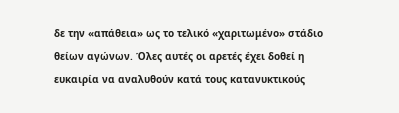δε την «απάθεια» ως το τελικό «χαριτωμένο» στάδιο θείων αγώνων. Όλες αυτές οι αρετές έχει δοθεί η ευκαιρία να αναλυθούν κατά τους κατανυκτικούς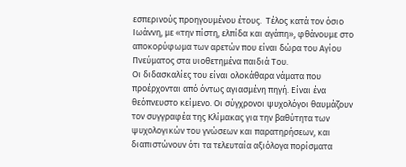εσπερινούς προηγουμένου έτους.  Τέλος κατά τον όσιο Ιωάννη, με «την πίστη, ελπίδα και αγάπη», φθάνουμε στο αποκορύφωμα των αρετών που είναι δώρα του Αγίου Πνεύματος στα υιοθετημένα παιδιά Του.
Οι διδασκαλίες του είναι ολοκάθαρα νάματα που προέρχονται από όντως αγιασμένη πηγή. Είναι ένα θεόπνευστο κείμενο. Οι σύγχρονοι ψυχολόγοι θαυμάζουν τον συγγραφέα της Κλίμακας για την βαθύτητα των ψυχολογικών του γνώσεων και παρατηρήσεων, και διαπιστώνουν ότι τα τελευταία αξιόλογα πορίσματα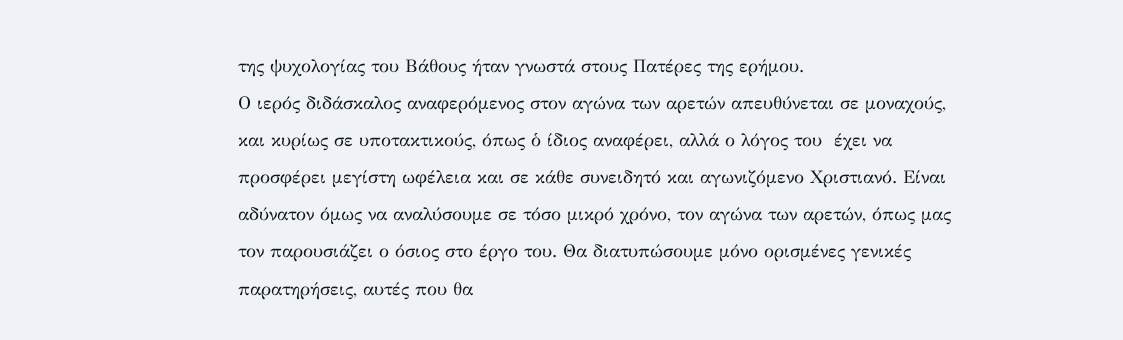της ψυχολογίας του Βάθους ήταν γνωστά στους Πατέρες της ερήμου.
Ο ιερός διδάσκαλος αναφερόμενος στον αγώνα των αρετών απευθύνεται σε μοναχούς, και κυρίως σε υποτακτικούς, όπως ὁ ίδιος αναφέρει, αλλά ο λόγος του  έχει να προσφέρει μεγίστη ωφέλεια και σε κάθε συνειδητό και αγωνιζόμενο Χριστιανό. Είναι αδύνατον όμως να αναλύσουμε σε τόσο μικρό χρόνο, τον αγώνα των αρετών, όπως μας τον παρουσιάζει ο όσιος στο έργο του. Θα διατυπώσουμε μόνο ορισμένες γενικές παρατηρήσεις, αυτές που θα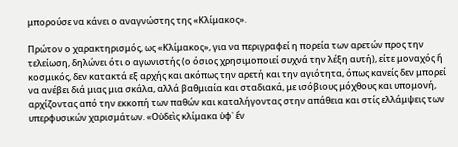μπορούσε να κάνει ο αναγνώστης της «Κλίμακος».

Πρώτον ο χαρακτηρισμός, ως «Κλίμακος», για να περιγραφεί η πορεία των αρετών προς την τελείωση, δηλώνει ότι ο αγωνιστής (ο όσιος χρησιμοποιεί συχνά την λέξη αυτή), είτε μοναχός ἤ κοσμικός, δεν κατακτά εξ αρχής και ακόπως την αρετή και την αγιότητα, όπως κανείς δεν μπορεί να ανέβει διά μιας μια σκάλα, αλλά βαθμιαία και σταδιακά, με ισόβιους μόχθους και υπομονή, αρχίζοντας από την εκκοπή των παθών και καταλήγοντας στην απάθεια και στίς ελλάμψεις των υπερφυσικών χαρισμάτων. «Οὐδεὶς κλίμακα ὑφ᾿ ἕν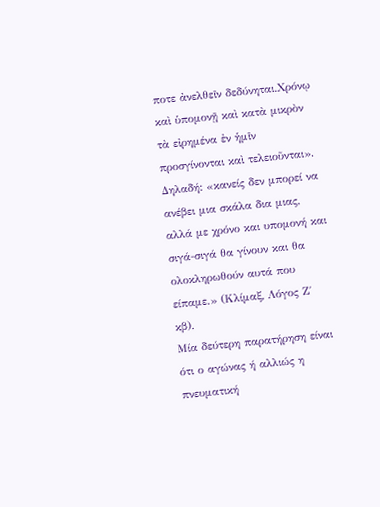ποτε ἀνελθεῖν δεδύνηται.Χρόνῳ καὶ ὑπομονῇ καὶ κατὰ μικρὸν τὰ εἰρημένα ἐν ἡμῖν προσγίνονται καὶ τελειοῦνται». Δηλαδή: «κανείς δεν μπορεί να ανέβει μια σκάλα δια μιας, αλλά με χρόνο και υπομονή και σιγά-σιγά θα γίνουν και θα ολοκληρωθούν αυτά που είπαμε.» (Κλίμαξ, Λόγος Ζ΄ κβ).
Μία δεύτερη παρατήρηση είναι ότι ο αγώνας ή αλλιώς η πνευματική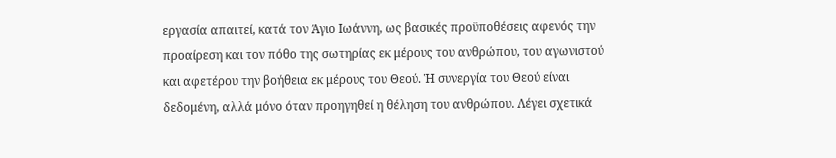εργασία απαιτεί, κατά τον Άγιο Ιωάννη, ως βασικές προϋποθέσεις αφενός την προαίρεση και τον πόθο της σωτηρίας εκ μέρους του ανθρώπου, του αγωνιστού  και αφετέρου την βοήθεια εκ μέρους του Θεού. Ἡ συνεργία του Θεού είναι δεδομένη, αλλά μόνο όταν προηγηθεί η θέληση του ανθρώπου. Λέγει σχετικά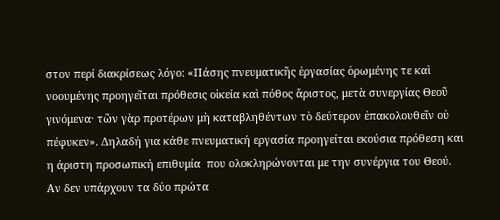στον περί διακρίσεως λόγο: «Πάσης πνευματικῆς ἐργασίας ὁρωμένης τε καὶ νοουμένης προηγεῖται πρόθεσις οἰκεία καὶ πόθος ἄριστος, μετὰ συνεργίας Θεοῦ γινόμενα· τῶν γὰρ προτέρων μὴ καταβληθέντων τὸ δεύτερον ἐπακολουθεῖν οὐ πέφυκεν». Δηλαδή για κάθε πνευματική εργασία προηγείται εκούσια πρόθεση και η άριστη προσωπική επιθυμία  που ολοκληρώνονται με την συνέργια του Θεού. Αν δεν υπάρχουν τα δύο πρώτα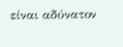είναι αδύνατον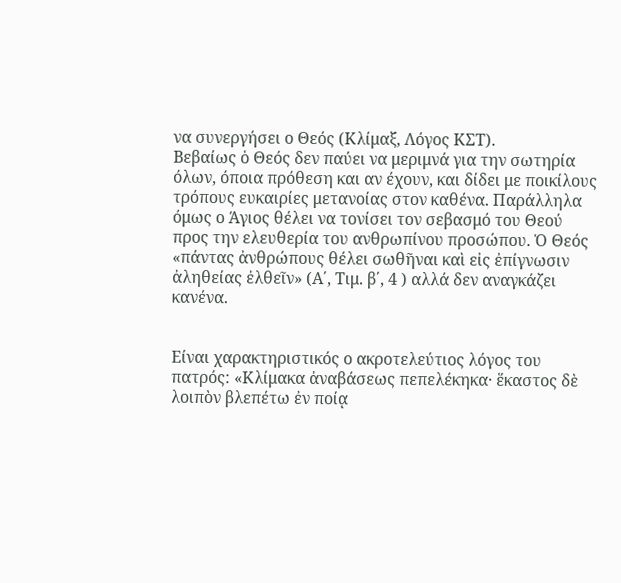να συνεργήσει ο Θεός (Κλίμαξ, Λόγος ΚΣΤ).
Βεβαίως ὁ Θεός δεν παύει να μεριμνά για την σωτηρία όλων, όποια πρόθεση και αν έχουν, και δίδει με ποικίλους τρόπους ευκαιρίες μετανοίας στον καθένα. Παράλληλα όμως ο Άγιος θέλει να τονίσει τον σεβασμό του Θεού προς την ελευθερία του ανθρωπίνου προσώπου. Ὁ Θεός «πάντας ἀνθρώπους θέλει σωθῆναι καὶ εἰς ἐπίγνωσιν ἀληθείας ἐλθεῖν» (Α΄, Τιμ. β΄, 4 ) αλλά δεν αναγκάζει κανένα.


Είναι χαρακτηριστικός ο ακροτελεύτιος λόγος του πατρός: «Κλίμακα ἀναβάσεως πεπελέκηκα· ἕκαστος δὲ λοιπὸν βλεπέτω ἐν ποίᾳ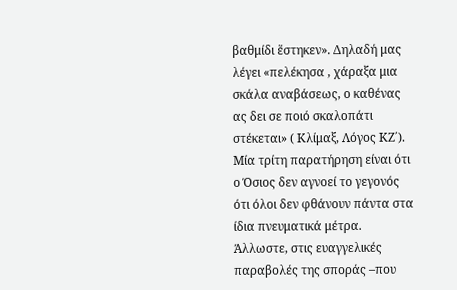βαθμίδι ἕστηκεν». Δηλαδή μας λέγει «πελέκησα , χάραξα μια σκάλα αναβάσεως, ο καθένας ας δει σε ποιό σκαλοπάτι στέκεται» ( Κλίμαξ, Λόγος ΚΖ΄).
Μία τρίτη παρατήρηση είναι ότι ο Όσιος δεν αγνοεί το γεγονός ότι όλοι δεν φθάνουν πάντα στα ίδια πνευματικά μέτρα. Άλλωστε, στις ευαγγελικές παραβολές της σποράς –που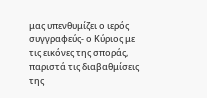μας υπενθυμίζει ο ιερός συγγραφεύς- ο Κύριος με τις εικόνες της σποράς,  παριστά τις διαβαθμίσεις της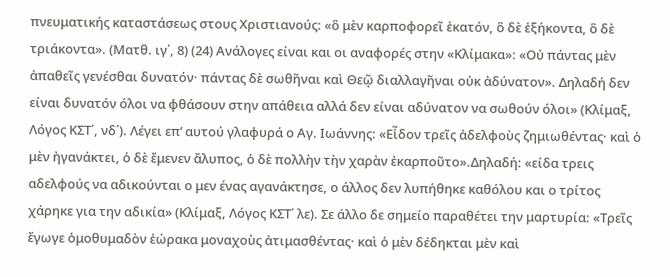πνευματικής καταστάσεως στους Χριστιανούς: «ὃ μὲν καρποφορεῖ ἑκατόν, ὃ δὲ ἑξήκοντα, ὃ δὲ τριάκοντα». (Ματθ. ιγ΄, 8) (24) Ανάλογες είναι και οι αναφορές στην «Κλίμακα»: «Οὐ πάντας μὲν ἀπαθεῖς γενέσθαι δυνατόν· πάντας δὲ σωθῆναι καὶ Θεῷ διαλλαγῆναι οὐκ ἀδύνατον». Δηλαδή δεν είναι δυνατόν όλοι να φθάσουν στην απάθεια αλλά δεν είναι αδύνατον να σωθούν όλοι» (Κλίμαξ, Λόγος ΚΣΤ΄, νδ΄). Λέγει επ’ αυτού γλαφυρά ο Αγ. Ιωάννης: «Εἶδον τρεῖς ἀδελφοὺς ζημιωθέντας· καὶ ὁ μὲν ἠγανάκτει, ὁ δὲ ἔμενεν ἄλυπος, ὁ δὲ πολλὴν τὴν χαρὰν ἐκαρποῦτο».Δηλαδή: «είδα τρεις αδελφούς να αδικούνται ο μεν ένας αγανάκτησε, ο άλλος δεν λυπήθηκε καθόλου και ο τρίτος χάρηκε για την αδικία» (Κλίμαξ, Λόγος ΚΣΤ΄ λε). Σε άλλο δε σημείο παραθέτει την μαρτυρία: «Τρεῖς ἔγωγε ὁμοθυμαδὸν ἑώρακα μοναχοὺς ἀτιμασθέντας· καὶ ὁ μὲν δέδηκται μὲν καὶ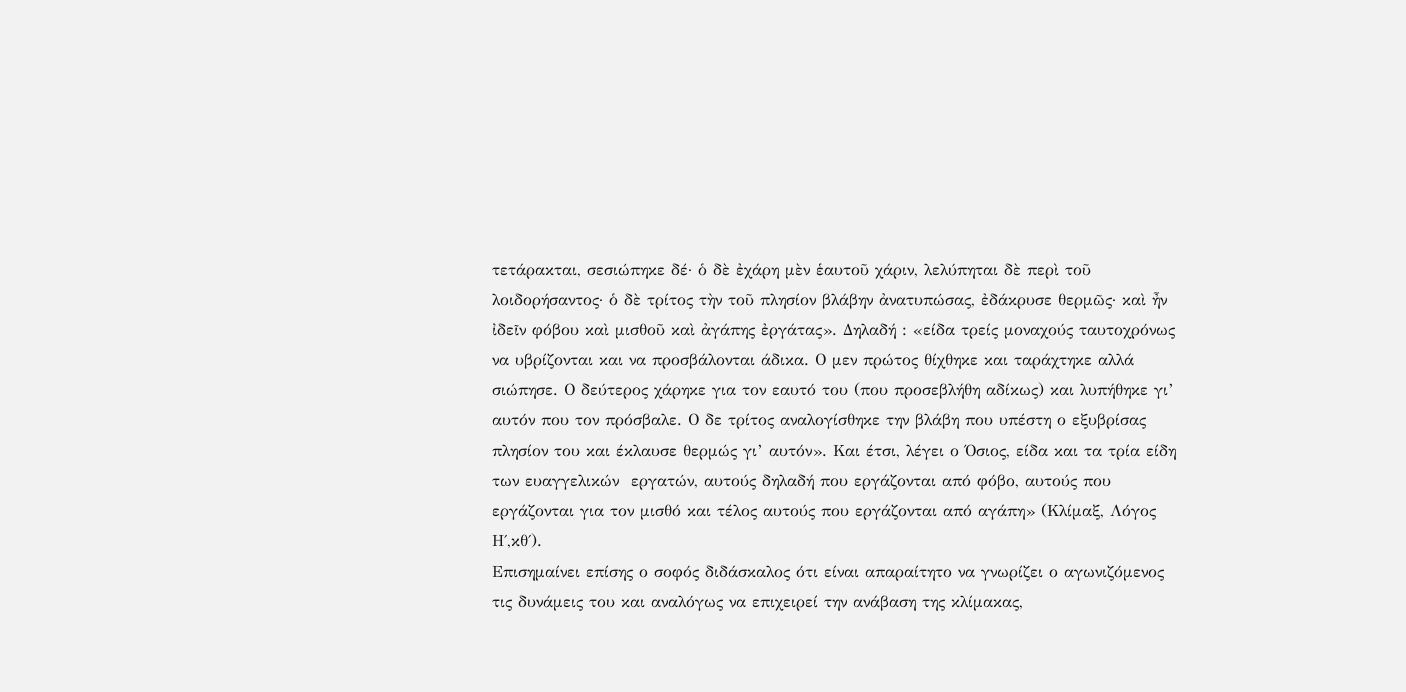τετάρακται, σεσιώπηκε δέ· ὁ δὲ ἐχάρη μὲν ἑαυτοῦ χάριν, λελύπηται δὲ περὶ τοῦ λοιδορήσαντος· ὁ δὲ τρίτος τὴν τοῦ πλησίον βλάβην ἀνατυπώσας, ἐδάκρυσε θερμῶς· καὶ ἦν ἰδεῖν φόβου καὶ μισθοῦ καὶ ἀγάπης ἐργάτας». Δηλαδή : «είδα τρείς μοναχούς ταυτοχρόνως να υβρίζονται και να προσβάλονται άδικα. Ο μεν πρώτος θίχθηκε και ταράχτηκε αλλά σιώπησε. Ο δεύτερος χάρηκε για τον εαυτό του (που προσεβλήθη αδίκως) και λυπήθηκε γι’ αυτόν που τον πρόσβαλε. Ο δε τρίτος αναλογίσθηκε την βλάβη που υπέστη ο εξυβρίσας πλησίον του και έκλαυσε θερμώς γι’ αυτόν». Και έτσι, λέγει ο Όσιος, είδα και τα τρία είδη των ευαγγελικών  εργατών, αυτούς δηλαδή που εργάζονται από φόβο, αυτούς που εργάζονται για τον μισθό και τέλος αυτούς που εργάζονται από αγάπη» (Κλίμαξ, Λόγος Η΄,κθ΄).
Επισημαίνει επίσης ο σοφός διδάσκαλος ότι είναι απαραίτητο να γνωρίζει ο αγωνιζόμενος τις δυνάμεις του και αναλόγως να επιχειρεί την ανάβαση της κλίμακας,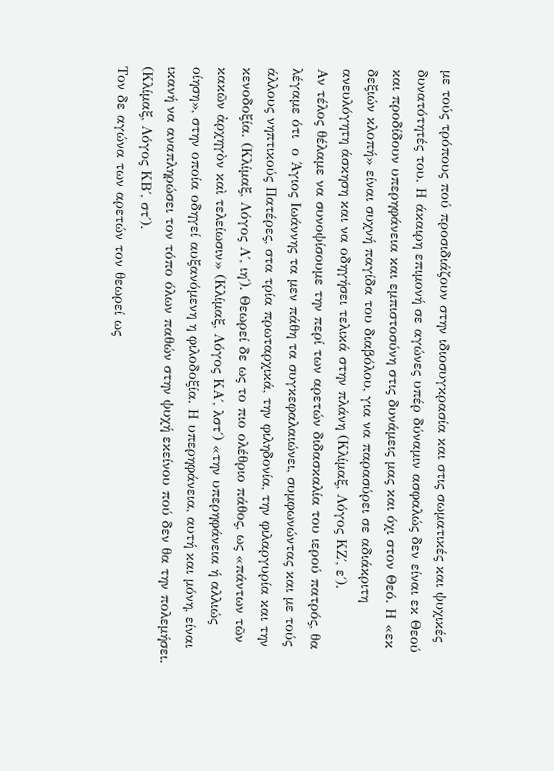με τούς τρόπους πού προσιδιάζουν στην ιδιοσυγκρασία και στις σωματικές και ψυχικές δυνατότητές του. Η άκαιρη επιμονή σε αγώνες υπέρ δύναμιν ασφαλώς δεν είναι εκ Θεού και προδίδουν υπερηφάνεια και εμπιστοσύνη στις δυνάμεις μας και όχι στον Θεό. Η «εκ δεξιών κλοπή» είναι συχνή παγίδα του διαβόλου, για να παρασύρει σε αδιάκριτη ανευλόγητη άσκηση και να οδηγήσει τελικά στην πλάνη (Κλίμαξ, Λόγος ΚΖ΄, ε΄).
Αν τέλος θέλαμε να συνοψίσουμε την περί των αρετών διδασκαλία του ιερού πατρός, θα λέγαμε ότι  ο Άγιος Ιωάννης τα μεν πάθη τα συγκεφαλαιώνει, συμφωνώντας και με τούς άλλους νηπτικούς Πατέρες, στα τρία πρωταρχικά, την φιληδονία, την φιλαργυρία και την κενοδοξία. (Κλίμαξ, Λόγος Λ΄, ιη΄). Θεωρεί δε ως το πιο ολέθριο πάθος, ως «πάντων τῶν κακῶν ἀρχηγὸν καὶ τελείωσιν» (Κλίμαξ, Λόγος ΚΑ΄, λστ΄) «την υπερηφάνεια ή αλλιώς οίηση», στην οποία οδηγεί αυξανόμενη η φιλοδοξία. Η υπερηφάνεια, αυτή και μόνη, είναι ικανή να αναπληρώσει τον τόπο όλων παθών στην ψυχή εκείνου πού δεν θα την πολεμήσει. (Κλίμαξ, Λόγος ΚΒ΄, στ΄).
Τον δε αγώνα των αρετών τον θεωρεί ως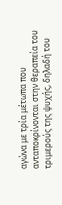αγώνα με τρία μέτωπα που ανταποκρίνονται στην θεραπεία του τριμερούς της ψυχής, δηλαδή του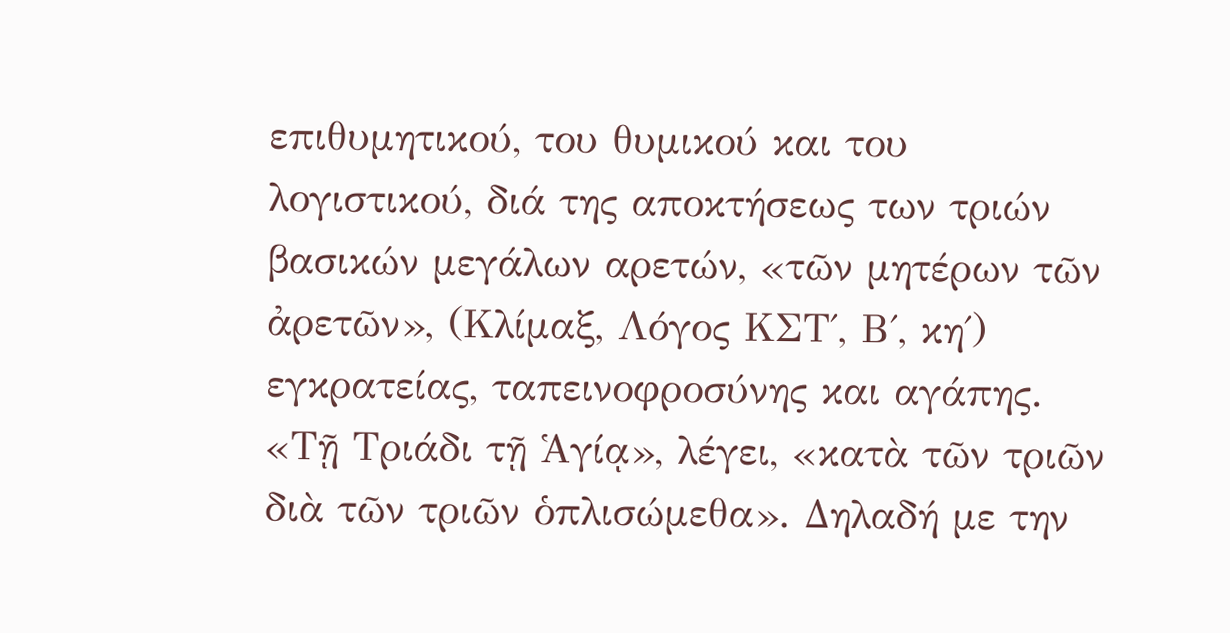επιθυμητικού, του θυμικού και του λογιστικού, διά της αποκτήσεως των τριών βασικών μεγάλων αρετών, «τῶν μητέρων τῶν ἀρετῶν», (Κλίμαξ, Λόγος ΚΣΤ΄, Β΄, κη΄)  εγκρατείας, ταπεινοφροσύνης και αγάπης. «Τῇ Τριάδι τῇ Ἁγίᾳ», λέγει, «κατὰ τῶν τριῶν διὰ τῶν τριῶν ὁπλισώμεθα». Δηλαδή με την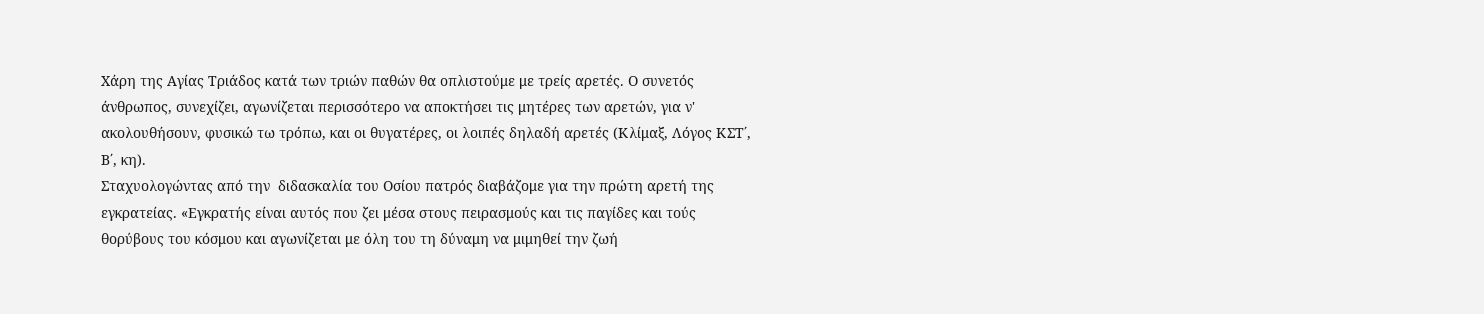Χάρη της Αγίας Τριάδος κατά των τριών παθών θα οπλιστούμε με τρείς αρετές. Ο συνετός άνθρωπος, συνεχίζει, αγωνίζεται περισσότερο να αποκτήσει τις μητέρες των αρετών, για ν' ακολουθήσουν, φυσικώ τω τρόπω, και οι θυγατέρες, οι λοιπές δηλαδή αρετές (Κλίμαξ, Λόγος ΚΣΤ΄, Β΄, κη).
Σταχυολογώντας από την  διδασκαλία του Οσίου πατρός διαβάζομε για την πρώτη αρετή της εγκρατείας. «Εγκρατής είναι αυτός που ζει μέσα στους πειρασμούς και τις παγίδες και τούς θορύβους του κόσμου και αγωνίζεται με όλη του τη δύναμη να μιμηθεί την ζωή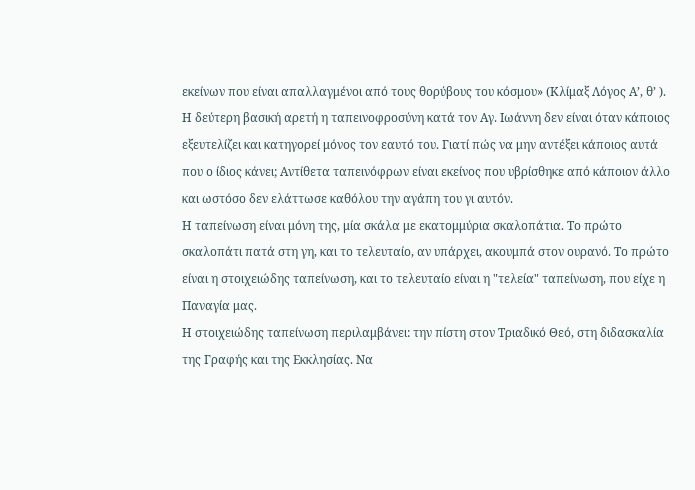εκείνων που είναι απαλλαγμένοι από τους θορύβους του κόσμου» (Κλίμαξ Λόγος Α’, θ’ ).
Η δεύτερη βασική αρετή η ταπεινοφροσύνη κατά τον Αγ. Ιωάννη δεν είναι όταν κάποιος εξευτελίζει και κατηγορεί μόνος τον εαυτό του. Γιατί πώς να μην αντέξει κάποιος αυτά που ο ίδιος κάνει; Αντίθετα ταπεινόφρων είναι εκείνος που υβρίσθηκε από κάποιον άλλο και ωστόσο δεν ελάττωσε καθόλου την αγάπη του γι αυτόν.
Η ταπείνωση είναι μόνη της, μία σκάλα με εκατομμύρια σκαλοπάτια. Το πρώτο σκαλοπάτι πατά στη γη, και το τελευταίο, αν υπάρχει, ακουμπά στον ουρανό. Το πρώτο είναι η στοιχειώδης ταπείνωση, και το τελευταίο είναι η "τελεία" ταπείνωση, που είχε η Παναγία μας.
Η στοιχειώδης ταπείνωση περιλαμβάνει: την πίστη στον Τριαδικό Θεό, στη διδασκαλία της Γραφής και της Εκκλησίας. Να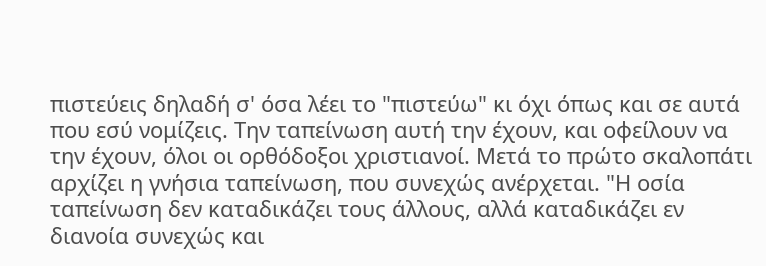πιστεύεις δηλαδή σ' όσα λέει το "πιστεύω" κι όχι όπως και σε αυτά που εσύ νομίζεις. Την ταπείνωση αυτή την έχουν, και οφείλουν να την έχουν, όλοι οι ορθόδοξοι χριστιανοί. Μετά το πρώτο σκαλοπάτι αρχίζει η γνήσια ταπείνωση, που συνεχώς ανέρχεται. "Η οσία ταπείνωση δεν καταδικάζει τους άλλους, αλλά καταδικάζει εν διανοία συνεχώς και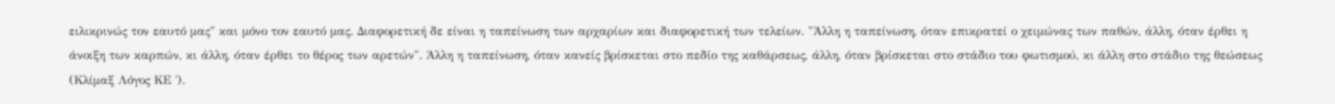ειλικρινώς τον εαυτό μας" και μόνο τον εαυτό μας. Διαφορετική δε είναι η ταπείνωση των αρχαρίων και διαφορετική των τελείων. "Άλλη η ταπείνωση, όταν επικρατεί ο χειμώνας των παθών, άλλη, όταν έρθει η άνοιξη των καρπών, κι άλλη, όταν έρθει το θέρος των αρετών". Άλλη η ταπείνωση, όταν κανείς βρίσκεται στο πεδίο της καθάρσεως, άλλη, όταν βρίσκεται στο στάδιο του φωτισμού, κι άλλη στο στάδιο της θεώσεως (Κλίμαξ Λόγος ΚΕ ΄).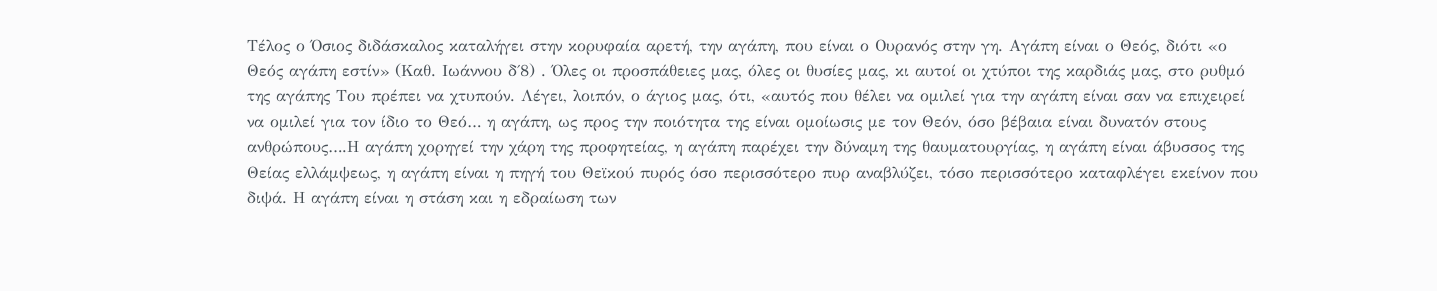Τέλος ο Όσιος διδάσκαλος καταλήγει στην κορυφαία αρετή, την αγάπη, που είναι ο Ουρανός στην γη. Αγάπη είναι ο Θεός, διότι «ο Θεός αγάπη εστίν» (Καθ. Ιωάννου δ΄8) . Όλες οι προσπάθειες μας, όλες οι θυσίες μας, κι αυτοί οι χτύποι της καρδιάς μας, στο ρυθμό της αγάπης Του πρέπει να χτυπούν. Λέγει, λοιπόν, ο άγιος μας, ότι, «αυτός που θέλει να ομιλεί για την αγάπη είναι σαν να επιχειρεί να ομιλεί για τον ίδιο το Θεό… η αγάπη, ως προς την ποιότητα της είναι ομοίωσις με τον Θεόν, όσο βέβαια είναι δυνατόν στους ανθρώπους….Η αγάπη χορηγεί την χάρη της προφητείας, η αγάπη παρέχει την δύναμη της θαυματουργίας, η αγάπη είναι άβυσσος της Θείας ελλάμψεως, η αγάπη είναι η πηγή του Θεϊκού πυρός όσο περισσότερο πυρ αναβλύζει, τόσο περισσότερο καταφλέγει εκείνον που διψά. Η αγάπη είναι η στάση και η εδραίωση των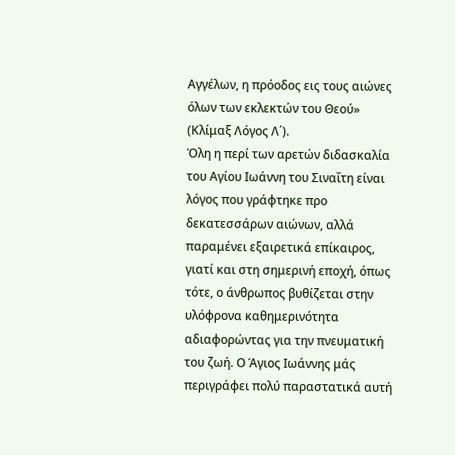Αγγέλων, η πρόοδος εις τους αιώνες όλων των εκλεκτών του Θεού» (Κλίμαξ Λόγος Λ΄).
Όλη η περί των αρετών διδασκαλία του Αγίου Ιωάννη του Σιναΐτη είναι λόγος που γράφτηκε προ δεκατεσσάρων αιώνων, αλλά παραμένει εξαιρετικά επίκαιρος, γιατί και στη σημερινή εποχή, όπως τότε, ο άνθρωπος βυθίζεται στην υλόφρονα καθημερινότητα αδιαφορώντας για την πνευματική του ζωή. Ο Άγιος Ιωάννης μάς περιγράφει πολύ παραστατικά αυτή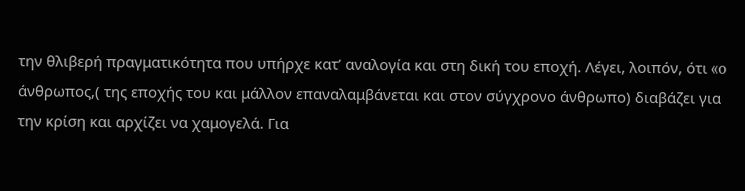την θλιβερή πραγματικότητα που υπήρχε κατ’ αναλογία και στη δική του εποχή. Λέγει, λοιπόν, ότι «o άνθρωπος,( της εποχής του και μάλλον επαναλαμβάνεται και στον σύγχρονο άνθρωπο) διαβάζει για την κρίση και αρχίζει να χαμογελά. Για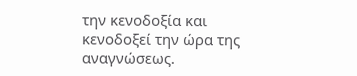την κενοδοξία και κενοδοξεί την ώρα της αναγνώσεως.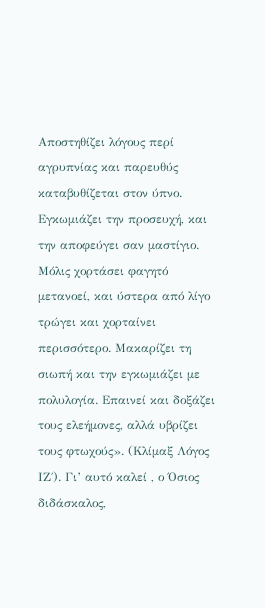Αποστηθίζει λόγους περί αγρυπνίας και παρευθύς καταβυθίζεται στον ύπνο. Εγκωμιάζει την προσευχή, και την αποφεύγει σαν μαστίγιο. Μόλις χορτάσει φαγητό μετανοεί, και ύστερα από λίγο τρώγει και χορταίνει περισσότερο. Μακαρίζει τη σιωπή και την εγκωμιάζει με πολυλογία. Επαινεί και δοξάζει τους ελεήμονες, αλλά υβρίζει τους φτωχούς». (Κλίμαξ Λόγος ΙΖ΄). Γι’ αυτό καλεί , ο Όσιος διδάσκαλος,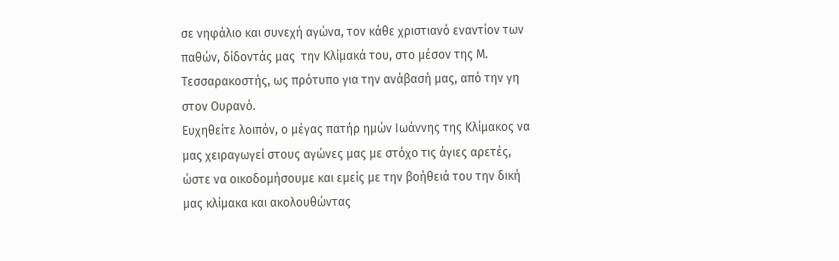σε νηφάλιο και συνεχή αγώνα, τον κάθε χριστιανό εναντίον των παθών, δίδοντάς μας  την Κλίμακά του, στο μέσον της Μ. Τεσσαρακοστής, ως πρότυπο για την ανάβασή μας, από την γη στον Ουρανό.
Ευχηθείτε λοιπόν, ο μέγας πατήρ ημών Ιωάννης της Κλίμακος να μας χειραγωγεί στους αγώνες μας με στόχο τις άγιες αρετές, ώστε να οικοδομήσουμε και εμείς με την βοήθειά του την δική μας κλίμακα και ακολουθώντας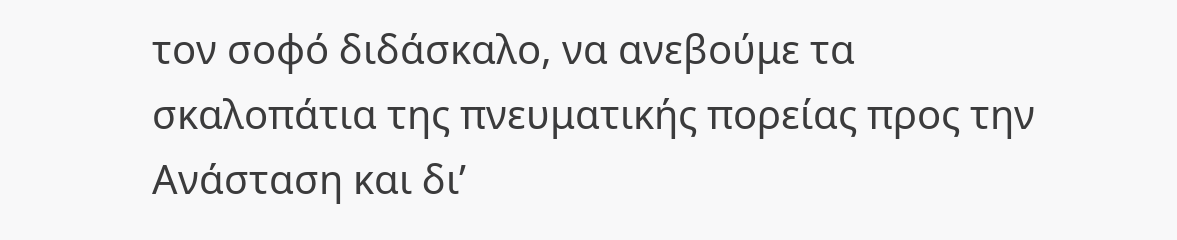τον σοφό διδάσκαλο, να ανεβούμε τα σκαλοπάτια της πνευματικής πορείας προς την Ανάσταση και δι’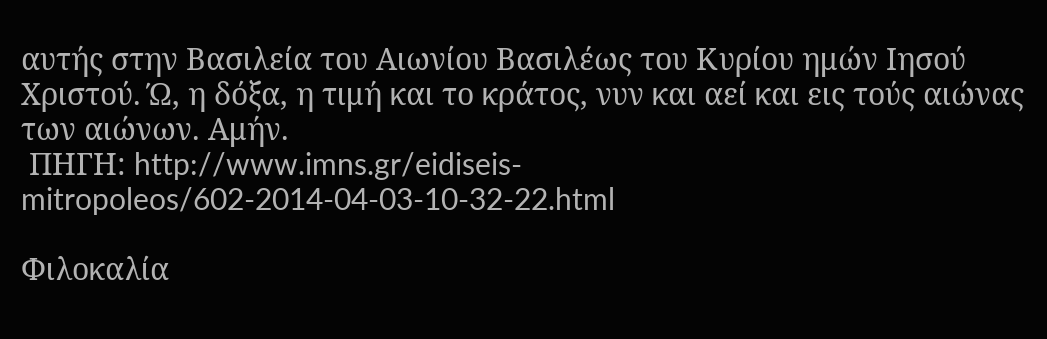αυτής στην Βασιλεία του Αιωνίου Βασιλέως του Κυρίου ημών Ιησού Χριστού. Ώ, η δόξα, η τιμή και το κράτος, νυν και αεί και εις τούς αιώνας των αιώνων. Αμήν.
 ΠΗΓΗ: http://www.imns.gr/eidiseis-mitropoleos/602-2014-04-03-10-32-22.html

Φιλοκαλία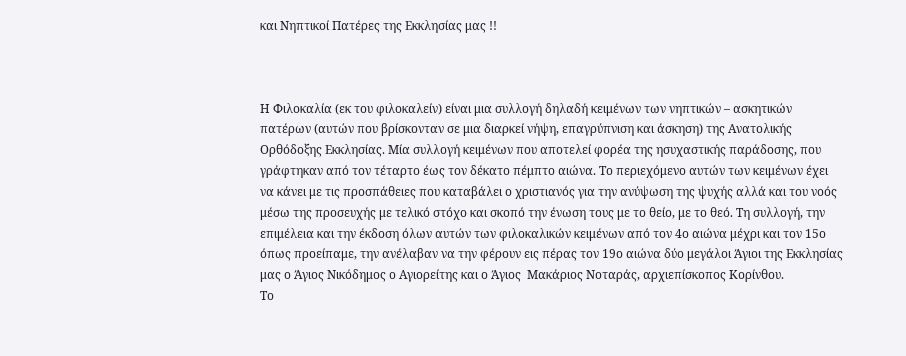και Νηπτικοί Πατέρες της Εκκλησίας μας !!



Η Φιλοκαλία (εκ του φιλοκαλείν) είναι μια συλλογή δηλαδή κειμένων των νηπτικών – ασκητικών πατέρων (αυτών που βρίσκονταν σε μια διαρκεί νήψη, επαγρύπνιση και άσκηση) της Ανατολικής Ορθόδοξης Εκκλησίας. Μία συλλογή κειμένων που αποτελεί φορέα της ησυχαστικής παράδοσης, που γράφτηκαν από τον τέταρτο έως τον δέκατο πέμπτο αιώνα. Το περιεχόμενο αυτών των κειμένων έχει να κάνει με τις προσπάθειες που καταβάλει ο χριστιανός για την ανύψωση της ψυχής αλλά και του νοός μέσω της προσευχής με τελικό στόχο και σκοπό την ένωση τους με το θείο, με το θεό. Τη συλλογή, την επιμέλεια και την έκδοση όλων αυτών των φιλοκαλικών κειμένων από τον 4ο αιώνα μέχρι και τον 15ο όπως προείπαμε, την ανέλαβαν να την φέρουν εις πέρας τον 19ο αιώνα δύο μεγάλοι Άγιοι της Εκκλησίας μας ο Άγιος Νικόδημος ο Αγιορείτης και ο Άγιος  Μακάριος Νοταράς, αρχιεπίσκοπος Κορίνθου.
Το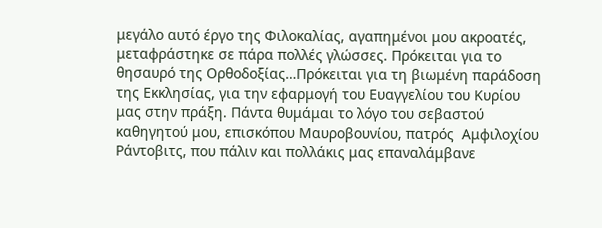μεγάλο αυτό έργο της Φιλοκαλίας, αγαπημένοι μου ακροατές, μεταφράστηκε σε πάρα πολλές γλώσσες. Πρόκειται για το θησαυρό της Ορθοδοξίας…Πρόκειται για τη βιωμένη παράδοση της Εκκλησίας, για την εφαρμογή του Ευαγγελίου του Κυρίου μας στην πράξη. Πάντα θυμάμαι το λόγο του σεβαστού καθηγητού μου, επισκόπου Μαυροβουνίου, πατρός  Αμφιλοχίου Ράντοβιτς, που πάλιν και πολλάκις μας επαναλάμβανε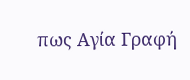πως Αγία Γραφή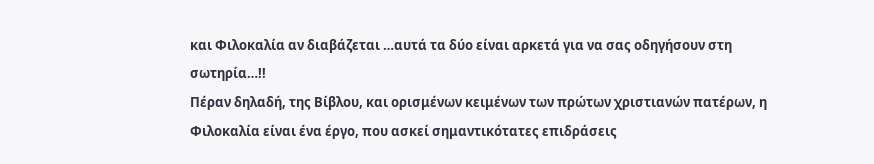και Φιλοκαλία αν διαβάζεται …αυτά τα δύο είναι αρκετά για να σας οδηγήσουν στη σωτηρία…!!
Πέραν δηλαδή, της Βίβλου, και ορισμένων κειμένων των πρώτων χριστιανών πατέρων, η Φιλοκαλία είναι ένα έργο, που ασκεί σημαντικότατες επιδράσεις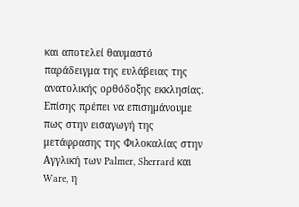και αποτελεί θαυμαστό παράδειγμα της ευλάβειας της ανατολικής ορθόδοξης εκκλησίας.
Επίσης πρέπει να επισημάνουμε πως στην εισαγωγή της μετάφρασης της Φιλοκαλίας στην Αγγλική των Palmer, Sherrard και Ware, η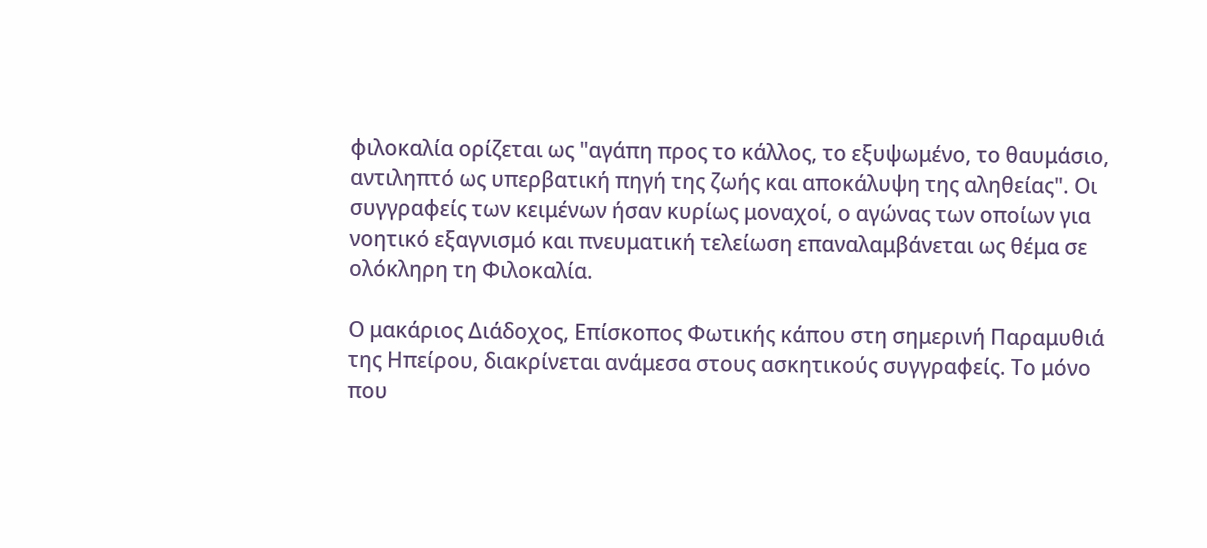φιλοκαλία ορίζεται ως "αγάπη προς το κάλλος, το εξυψωμένο, το θαυμάσιο, αντιληπτό ως υπερβατική πηγή της ζωής και αποκάλυψη της αληθείας". Οι συγγραφείς των κειμένων ήσαν κυρίως μοναχοί, ο αγώνας των οποίων για νοητικό εξαγνισμό και πνευματική τελείωση επαναλαμβάνεται ως θέμα σε ολόκληρη τη Φιλοκαλία.

Ο μακάριος Διάδοχος, Επίσκοπος Φωτικής κάπου στη σημερινή Παραμυθιά της Ηπείρου, διακρίνεται ανάμεσα στους ασκητικούς συγγραφείς. Το μόνο που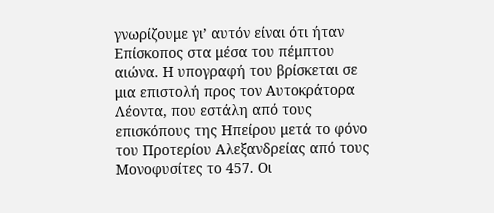γνωρίζουμε γι’ αυτόν είναι ότι ήταν Επίσκοπος στα μέσα του πέμπτου αιώνα. Η υπογραφή του βρίσκεται σε μια επιστολή προς τον Αυτοκράτορα Λέοντα, που εστάλη από τους επισκόπους της Ηπείρου μετά το φόνο του Προτερίου Αλεξανδρείας από τους Μονοφυσίτες το 457. Οι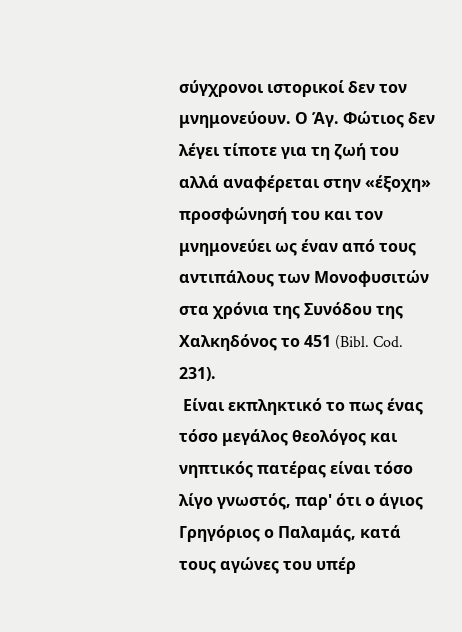σύγχρονοι ιστορικοί δεν τον μνημονεύουν. Ο Άγ. Φώτιος δεν λέγει τίποτε για τη ζωή του αλλά αναφέρεται στην «έξοχη» προσφώνησή του και τον μνημονεύει ως έναν από τους αντιπάλους των Μονοφυσιτών στα χρόνια της Συνόδου της Χαλκηδόνος το 451 (Bibl. Cod. 231).
 Είναι εκπληκτικό το πως ένας τόσο μεγάλος θεολόγος και νηπτικός πατέρας είναι τόσο λίγο γνωστός, παρ' ότι ο άγιος Γρηγόριος ο Παλαμάς, κατά τους αγώνες του υπέρ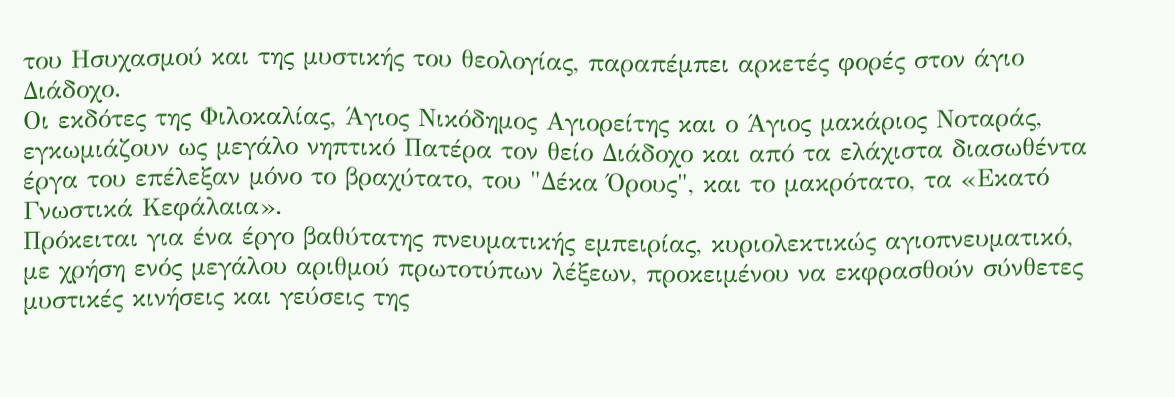του Ησυχασμού και της μυστικής του θεολογίας, παραπέμπει αρκετές φορές στον άγιο Διάδοχο.
Οι εκδότες της Φιλοκαλίας, Άγιος Νικόδημος Αγιορείτης και ο Άγιος μακάριος Νοταράς, εγκωμιάζουν ως μεγάλο νηπτικό Πατέρα τον θείο Διάδοχο και από τα ελάχιστα διασωθέντα έργα του επέλεξαν μόνο το βραχύτατο, του "Δέκα Όρους", και το μακρότατο, τα «Εκατό Γνωστικά Κεφάλαια».
Πρόκειται για ένα έργο βαθύτατης πνευματικής εμπειρίας, κυριολεκτικώς αγιοπνευματικό, με χρήση ενός μεγάλου αριθμού πρωτοτύπων λέξεων, προκειμένου να εκφρασθούν σύνθετες μυστικές κινήσεις και γεύσεις της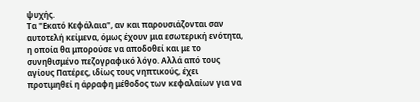ψυχής.
Τα "Εκατό Κεφάλαια", αν και παρουσιάζονται σαν αυτοτελή κείμενα, όμως έχουν μια εσωτερική ενότητα, η οποία θα μπορούσε να αποδοθεί και με το συνηθισμένο πεζογραφικό λόγο. Αλλά από τους αγίους Πατέρες, ιδίως τους νηπτικούς, έχει προτιμηθεί η άρραφη μέθοδος των κεφαλαίων για να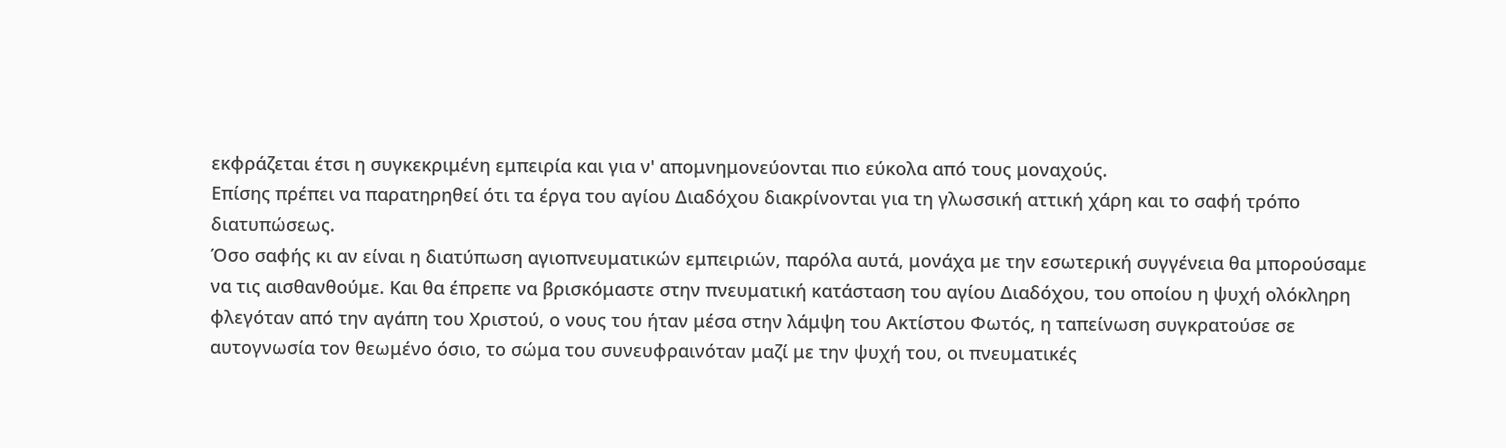εκφράζεται έτσι η συγκεκριμένη εμπειρία και για ν' απομνημονεύονται πιο εύκολα από τους μοναχούς.
Επίσης πρέπει να παρατηρηθεί ότι τα έργα του αγίου Διαδόχου διακρίνονται για τη γλωσσική αττική χάρη και το σαφή τρόπο διατυπώσεως.
Όσο σαφής κι αν είναι η διατύπωση αγιοπνευματικών εμπειριών, παρόλα αυτά, μονάχα με την εσωτερική συγγένεια θα μπορούσαμε να τις αισθανθούμε. Και θα έπρεπε να βρισκόμαστε στην πνευματική κατάσταση του αγίου Διαδόχου, του οποίου η ψυχή ολόκληρη φλεγόταν από την αγάπη του Χριστού, ο νους του ήταν μέσα στην λάμψη του Ακτίστου Φωτός, η ταπείνωση συγκρατούσε σε αυτογνωσία τον θεωμένο όσιο, το σώμα του συνευφραινόταν μαζί με την ψυχή του, οι πνευματικές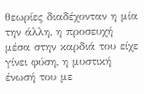θεωρίες διαδέχονταν η μία την άλλη, η προσευχή μέσα στην καρδιά του είχε γίνει φύση, η μυστική ένωσή του με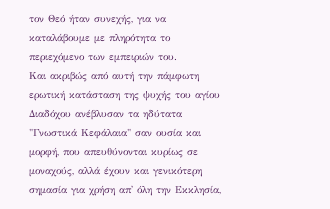τον Θεό ήταν συνεχής, για να καταλάβουμε με πληρότητα το περιεχόμενο των εμπειριών του.
Και ακριβώς από αυτή την πάμφωτη ερωτική κατάσταση της ψυχής του αγίου Διαδόχου ανέβλυσαν τα ηδύτατα "Γνωστικά Κεφάλαια" σαν ουσία και μορφή, που απευθύνονται κυρίως σε μοναχούς, αλλά έχουν και γενικότερη σημασία για χρήση απ' όλη την Εκκλησία,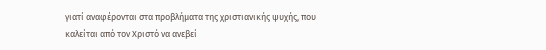γιατί αναφέρονται στα προβλήματα της χριστιανικής ψυχής, που καλείται από τον Χριστό να ανεβεί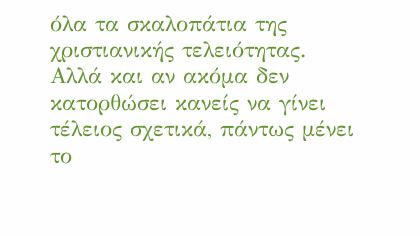όλα τα σκαλοπάτια της χριστιανικής τελειότητας. Αλλά και αν ακόμα δεν κατορθώσει κανείς να γίνει τέλειος σχετικά, πάντως μένει το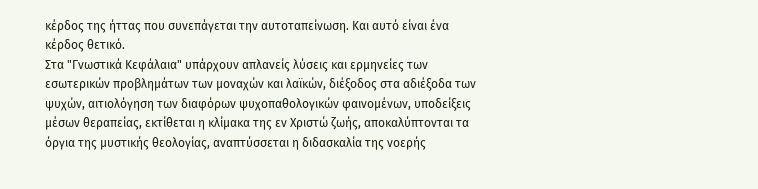κέρδος της ήττας που συνεπάγεται την αυτοταπείνωση. Και αυτό είναι ένα κέρδος θετικό.
Στα "Γνωστικά Κεφάλαια" υπάρχουν απλανείς λύσεις και ερμηνείες των εσωτερικών προβλημάτων των μοναχών και λαϊκών, διέξοδος στα αδιέξοδα των ψυχών, αιτιολόγηση των διαφόρων ψυχοπαθολογικών φαινομένων, υποδείξεις μέσων θεραπείας, εκτίθεται η κλίμακα της εν Χριστώ ζωής, αποκαλύπτονται τα όργια της μυστικής θεολογίας, αναπτύσσεται η διδασκαλία της νοερής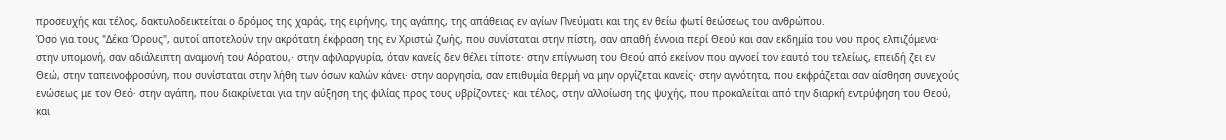προσευχής και τέλος, δακτυλοδεικτείται ο δρόμος της χαράς, της ειρήνης, της αγάπης, της απάθειας εν αγίων Πνεύματι και της εν θείω φωτί θεώσεως του ανθρώπου.
Όσο για τους "Δέκα Όρους", αυτοί αποτελούν την ακρότατη έκφραση της εν Χριστώ ζωής, που συνίσταται στην πίστη, σαν απαθή έννοια περί Θεού και σαν εκδημία του νου προς ελπιζόμενα· στην υπομονή, σαν αδιάλειπτη αναμονή του Αόρατου,· στην αφιλαργυρία, όταν κανείς δεν θέλει τίποτε· στην επίγνωση του Θεού από εκείνον που αγνοεί τον εαυτό του τελείως, επειδή ζει εν Θεώ, στην ταπεινοφροσύνη, που συνίσταται στην λήθη των όσων καλών κάνει· στην αοργησία, σαν επιθυμία θερμή να μην οργίζεται κανείς· στην αγνότητα, που εκφράζεται σαν αίσθηση συνεχούς ενώσεως με τον Θεό· στην αγάπη, που διακρίνεται για την αύξηση της φιλίας προς τους υβρίζοντες· και τέλος, στην αλλοίωση της ψυχής, που προκαλείται από την διαρκή εντρύφηση του Θεού, και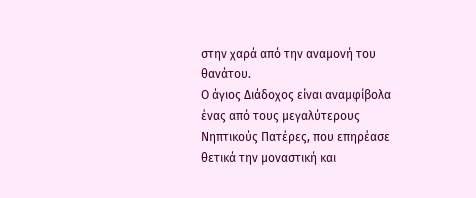στην χαρά από την αναμονή του θανάτου.
Ο άγιος Διάδοχος είναι αναμφίβολα ένας από τους μεγαλύτερους Νηπτικούς Πατέρες, που επηρέασε θετικά την μοναστική και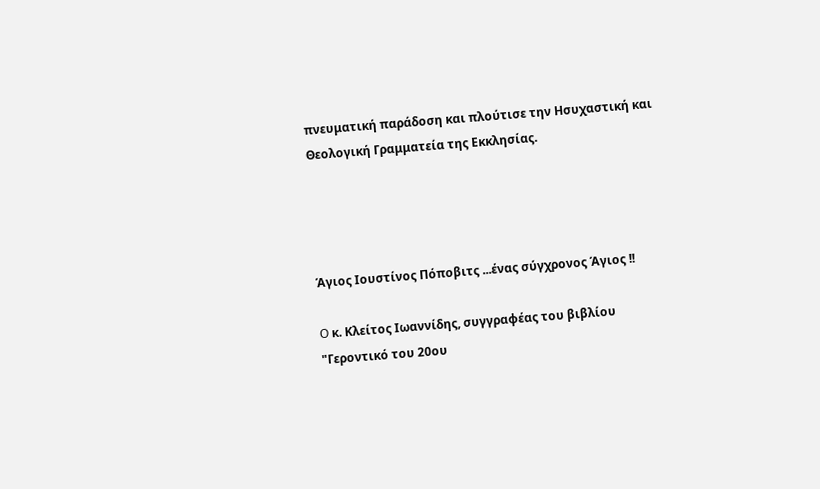πνευματική παράδοση και πλούτισε την Ησυχαστική και Θεολογική Γραμματεία της Εκκλησίας.




Άγιος Ιουστίνος Πόποβιτς ...ένας σύγχρονος Άγιος !!

O κ. Κλείτος Ιωαννίδης, συγγραφέας του βιβλίου "Γεροντικό του 20ου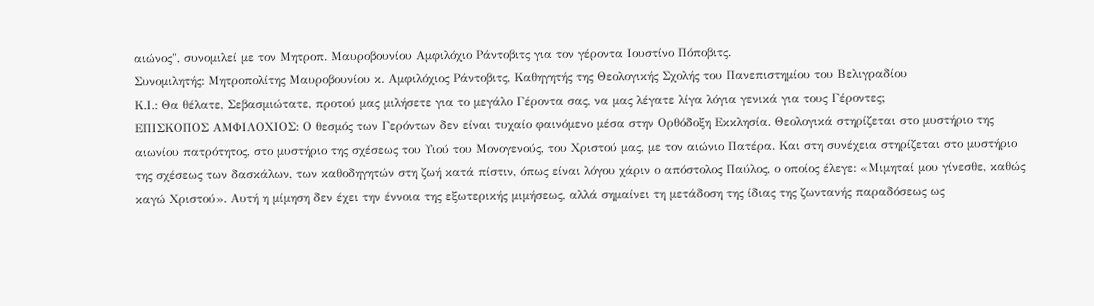αιώνος", συνομιλεί με τον Μητροπ. Μαυροβουνίου Αμφιλόχιο Ράντοβιτς για τον γέροντα Ιουστίνο Πόποβιτς.
Συνομιλητής: Μητροπολίτης Μαυροβουνίου κ. Αμφιλόχιος Ράντοβιτς, Καθηγητής της Θεολογικής Σχολής του Πανεπιστημίου του Βελιγραδίου
Κ.Ι.: Θα θέλατε, Σεβασμιώτατε, προτού μας μιλήσετε για το μεγάλο Γέροντα σας, να μας λέγατε λίγα λόγια γενικά για τους Γέροντες;
ΕΠΙΣΚΟΠΟΣ ΑΜΦΙΛΟΧΙΟΣ: Ο θεσμός των Γερόντων δεν είναι τυχαίο φαινόμενο μέσα στην Ορθόδοξη Εκκλησία. Θεολογικά στηρίζεται στο μυστήριο της αιωνίου πατρότητος, στο μυστήριο της σχέσεως του Υιού του Μονογενούς, του Χριστού μας, με τον αιώνιο Πατέρα. Και στη συνέχεια στηρίζεται στο μυστήριο της σχέσεως των δασκάλων, των καθοδηγητών στη ζωή κατά πίστιν, όπως είναι λόγου χάριν ο απόστολος Παύλος, ο οποίος έλεγε: «Μιμηταί μου γίνεσθε, καθώς καγώ Χριστού». Αυτή η μίμηση δεν έχει την έννοια της εξωτερικής μιμήσεως, αλλά σημαίνει τη μετάδοση της ίδιας της ζωντανής παραδόσεως ως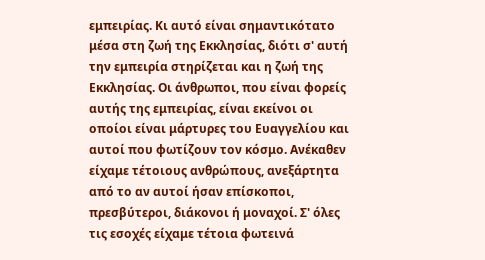εμπειρίας. Κι αυτό είναι σημαντικότατο μέσα στη ζωή της Εκκλησίας, διότι σ' αυτή την εμπειρία στηρίζεται και η ζωή της Εκκλησίας. Οι άνθρωποι, που είναι φορείς αυτής της εμπειρίας, είναι εκείνοι οι οποίοι είναι μάρτυρες του Ευαγγελίου και αυτοί που φωτίζουν τον κόσμο. Ανέκαθεν είχαμε τέτοιους ανθρώπους, ανεξάρτητα από το αν αυτοί ήσαν επίσκοποι, πρεσβύτεροι, διάκονοι ή μοναχοί. Σ' όλες τις εσοχές είχαμε τέτοια φωτεινά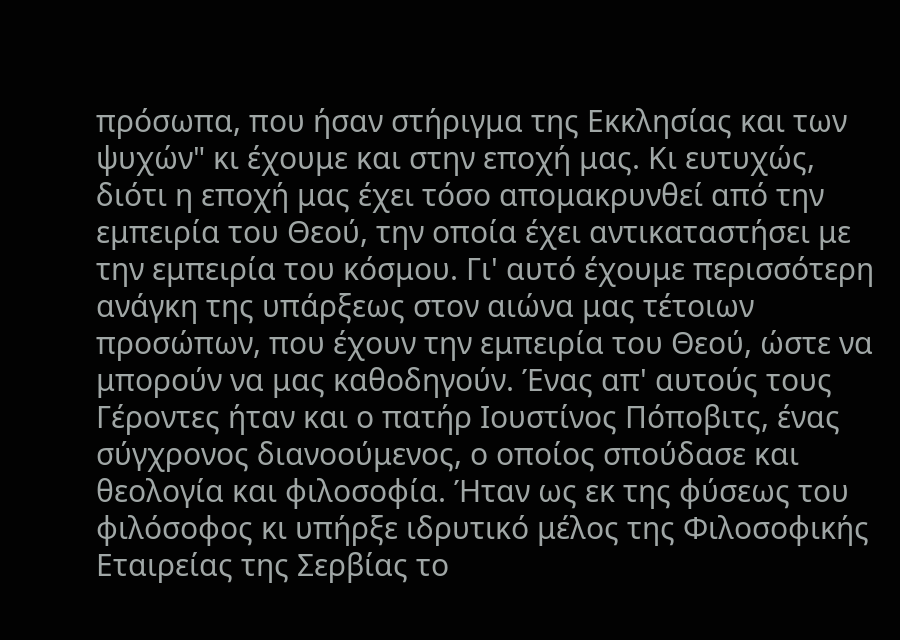πρόσωπα, που ήσαν στήριγμα της Εκκλησίας και των ψυχών" κι έχουμε και στην εποχή μας. Κι ευτυχώς, διότι η εποχή μας έχει τόσο απομακρυνθεί από την εμπειρία του Θεού, την οποία έχει αντικαταστήσει με την εμπειρία του κόσμου. Γι' αυτό έχουμε περισσότερη ανάγκη της υπάρξεως στον αιώνα μας τέτοιων προσώπων, που έχουν την εμπειρία του Θεού, ώστε να μπορούν να μας καθοδηγούν. Ένας απ' αυτούς τους Γέροντες ήταν και ο πατήρ Ιουστίνος Πόποβιτς, ένας σύγχρονος διανοούμενος, ο οποίος σπούδασε και θεολογία και φιλοσοφία. Ήταν ως εκ της φύσεως του φιλόσοφος κι υπήρξε ιδρυτικό μέλος της Φιλοσοφικής Εταιρείας της Σερβίας το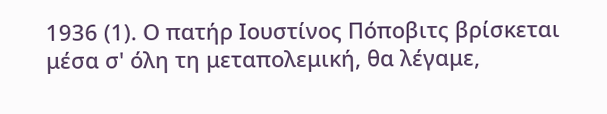1936 (1). Ο πατήρ Ιουστίνος Πόποβιτς βρίσκεται μέσα σ' όλη τη μεταπολεμική, θα λέγαμε,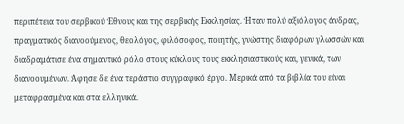περιπέτεια του σερβικού Έθνους και της σερβικής Εκκλησίας. Ήταν πολύ αξιόλογος άνδρας, πραγματικός διανοούμενος, θεολόγος, φιλόσοφος, ποιητής, γνώστης διαφόρων γλωσσών και διαδραμάτισε ένα σημαντικό ρόλο στους κύκλους τους εκκλησιαστικούς και, γενικά, των διανοουμένων. Άφησε δε ένα τεράστιο συγγραφικό έργο. Μερικά από τα βιβλία του είναι μεταφρασμένα και στα ελληνικά.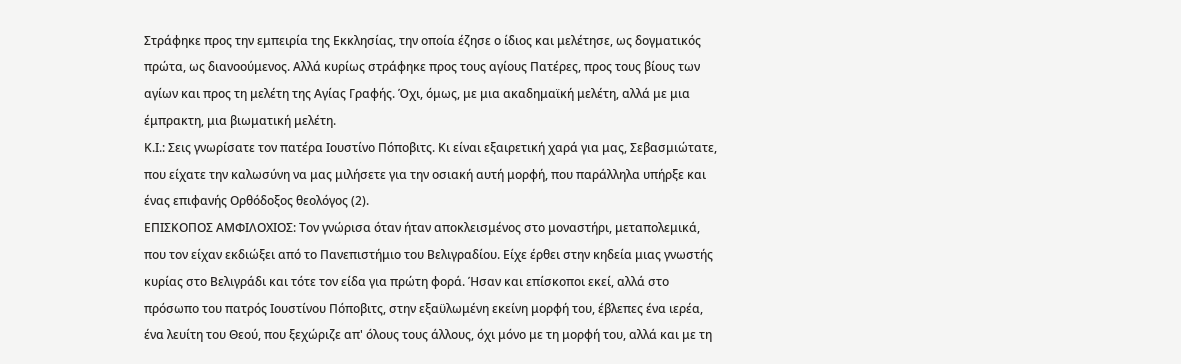Στράφηκε προς την εμπειρία της Εκκλησίας, την οποία έζησε ο ίδιος και μελέτησε, ως δογματικός πρώτα, ως διανοούμενος. Αλλά κυρίως στράφηκε προς τους αγίους Πατέρες, προς τους βίους των αγίων και προς τη μελέτη της Αγίας Γραφής. Όχι, όμως, με μια ακαδημαϊκή μελέτη, αλλά με μια έμπρακτη, μια βιωματική μελέτη.
Κ.Ι.: Σεις γνωρίσατε τον πατέρα Ιουστίνο Πόποβιτς. Κι είναι εξαιρετική χαρά για μας, Σεβασμιώτατε, που είχατε την καλωσύνη να μας μιλήσετε για την οσιακή αυτή μορφή, που παράλληλα υπήρξε και ένας επιφανής Ορθόδοξος θεολόγος (2).
ΕΠΙΣΚΟΠΟΣ ΑΜΦΙΛΟΧΙΟΣ: Τον γνώρισα όταν ήταν αποκλεισμένος στο μοναστήρι, μεταπολεμικά, που τον είχαν εκδιώξει από το Πανεπιστήμιο του Βελιγραδίου. Είχε έρθει στην κηδεία μιας γνωστής κυρίας στο Βελιγράδι και τότε τον είδα για πρώτη φορά. Ήσαν και επίσκοποι εκεί, αλλά στο πρόσωπο του πατρός Ιουστίνου Πόποβιτς, στην εξαϋλωμένη εκείνη μορφή του, έβλεπες ένα ιερέα, ένα λευίτη του Θεού, που ξεχώριζε απ' όλους τους άλλους, όχι μόνο με τη μορφή του, αλλά και με τη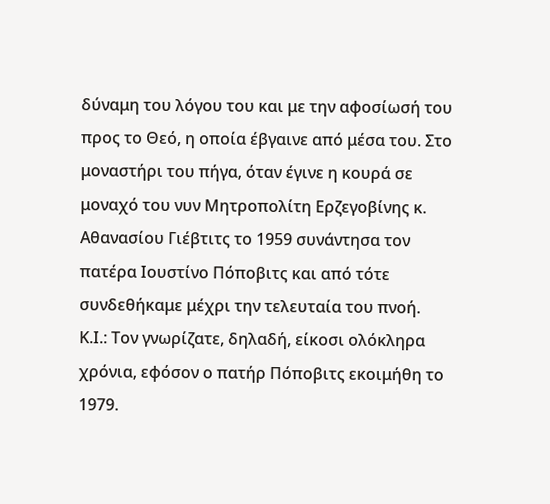δύναμη του λόγου του και με την αφοσίωσή του προς το Θεό, η οποία έβγαινε από μέσα του. Στο μοναστήρι του πήγα, όταν έγινε η κουρά σε μοναχό του νυν Μητροπολίτη Ερζεγοβίνης κ. Αθανασίου Γιέβτιτς το 1959 συνάντησα τον πατέρα Ιουστίνο Πόποβιτς και από τότε συνδεθήκαμε μέχρι την τελευταία του πνοή.
Κ.Ι.: Τον γνωρίζατε, δηλαδή, είκοσι ολόκληρα χρόνια, εφόσον ο πατήρ Πόποβιτς εκοιμήθη το 1979.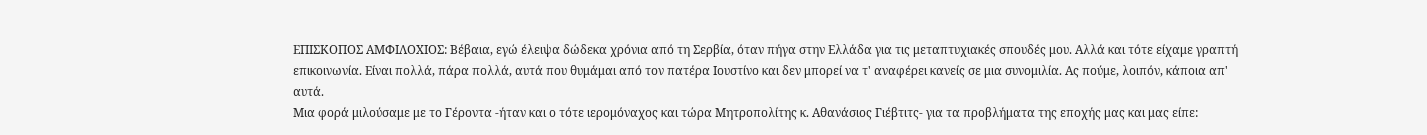ΕΠΙΣΚΟΠΟΣ ΑΜΦΙΛΟΧΙΟΣ: Βέβαια, εγώ έλειψα δώδεκα χρόνια από τη Σερβία, όταν πήγα στην Ελλάδα για τις μεταπτυχιακές σπουδές μου. Αλλά και τότε είχαμε γραπτή επικοινωνία. Είναι πολλά, πάρα πολλά, αυτά που θυμάμαι από τον πατέρα Ιουστίνο και δεν μπορεί να τ' αναφέρει κανείς σε μια συνομιλία. Ας πούμε, λοιπόν, κάποια απ' αυτά.
Μια φορά μιλούσαμε με το Γέροντα -ήταν και ο τότε ιερομόναχος και τώρα Μητροπολίτης κ. Αθανάσιος Γιέβτιτς- για τα προβλήματα της εποχής μας και μας είπε: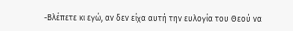-Βλέπετε κι εγώ, αν δεν είχα αυτή την ευλογία του Θεού να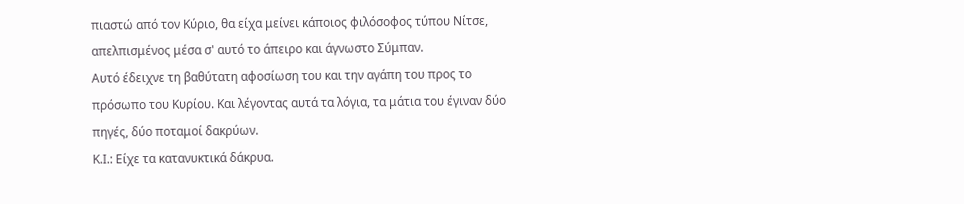πιαστώ από τον Κύριο, θα είχα μείνει κάποιος φιλόσοφος τύπου Νίτσε, απελπισμένος μέσα σ' αυτό το άπειρο και άγνωστο Σύμπαν.
Αυτό έδειχνε τη βαθύτατη αφοσίωση του και την αγάπη του προς το πρόσωπο του Κυρίου. Και λέγοντας αυτά τα λόγια, τα μάτια του έγιναν δύο πηγές, δύο ποταμοί δακρύων.
Κ.Ι.: Είχε τα κατανυκτικά δάκρυα.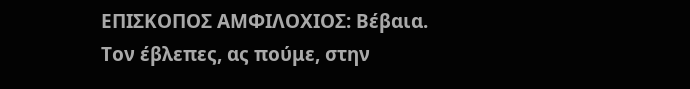ΕΠΙΣΚΟΠΟΣ ΑΜΦΙΛΟΧΙΟΣ: Βέβαια. Τον έβλεπες, ας πούμε, στην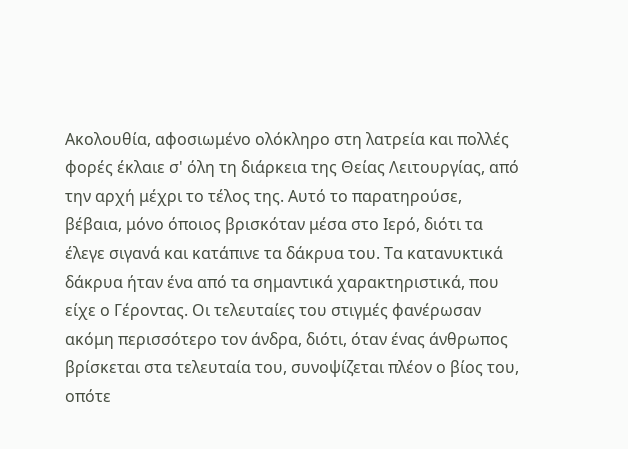Ακολουθία, αφοσιωμένο ολόκληρο στη λατρεία και πολλές φορές έκλαιε σ' όλη τη διάρκεια της Θείας Λειτουργίας, από την αρχή μέχρι το τέλος της. Αυτό το παρατηρούσε, βέβαια, μόνο όποιος βρισκόταν μέσα στο Ιερό, διότι τα έλεγε σιγανά και κατάπινε τα δάκρυα του. Τα κατανυκτικά δάκρυα ήταν ένα από τα σημαντικά χαρακτηριστικά, που είχε ο Γέροντας. Οι τελευταίες του στιγμές φανέρωσαν ακόμη περισσότερο τον άνδρα, διότι, όταν ένας άνθρωπος βρίσκεται στα τελευταία του, συνοψίζεται πλέον ο βίος του, οπότε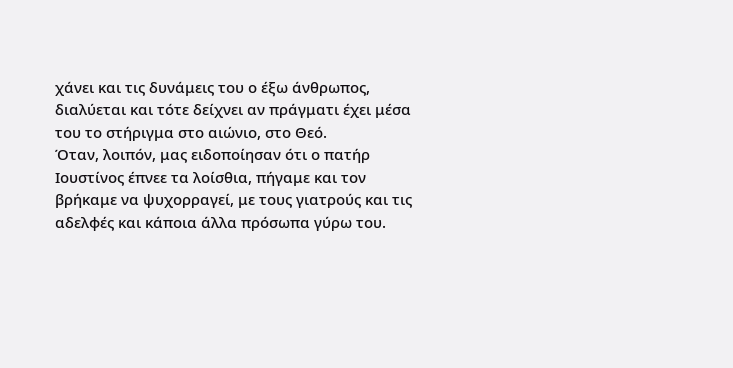χάνει και τις δυνάμεις του ο έξω άνθρωπος, διαλύεται και τότε δείχνει αν πράγματι έχει μέσα του το στήριγμα στο αιώνιο, στο Θεό.
Όταν, λοιπόν, μας ειδοποίησαν ότι ο πατήρ Ιουστίνος έπνεε τα λοίσθια, πήγαμε και τον βρήκαμε να ψυχορραγεί, με τους γιατρούς και τις αδελφές και κάποια άλλα πρόσωπα γύρω του.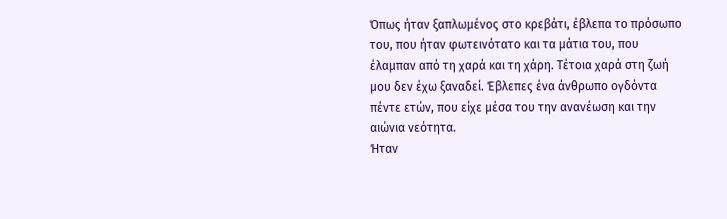Όπως ήταν ξαπλωμένος στο κρεβάτι, έβλεπα το πρόσωπο του, που ήταν φωτεινότατο και τα μάτια του, που έλαμπαν από τη χαρά και τη χάρη. Τέτοια χαρά στη ζωή μου δεν έχω ξαναδεί. Έβλεπες ένα άνθρωπο ογδόντα πέντε ετών, που είχε μέσα του την ανανέωση και την αιώνια νεότητα.
Ήταν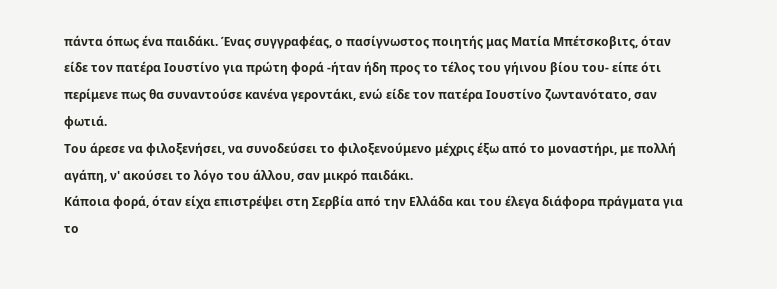πάντα όπως ένα παιδάκι. Ένας συγγραφέας, ο πασίγνωστος ποιητής μας Ματία Μπέτσκοβιτς, όταν είδε τον πατέρα Ιουστίνο για πρώτη φορά -ήταν ήδη προς το τέλος του γήινου βίου του- είπε ότι περίμενε πως θα συναντούσε κανένα γεροντάκι, ενώ είδε τον πατέρα Ιουστίνο ζωντανότατο, σαν φωτιά.
Του άρεσε να φιλοξενήσει, να συνοδεύσει το φιλοξενούμενο μέχρις έξω από το μοναστήρι, με πολλή αγάπη, ν' ακούσει το λόγο του άλλου, σαν μικρό παιδάκι.
Κάποια φορά, όταν είχα επιστρέψει στη Σερβία από την Ελλάδα και του έλεγα διάφορα πράγματα για το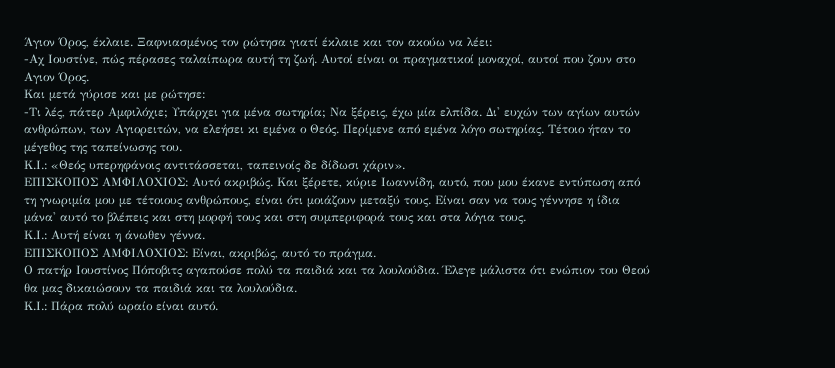Άγιον Όρος, έκλαιε. Ξαφνιασμένος τον ρώτησα γιατί έκλαιε και τον ακούω να λέει:
-Αχ Ιουστίνε, πώς πέρασες ταλαίπωρα αυτή τη ζωή. Αυτοί είναι οι πραγματικοί μοναχοί, αυτοί που ζουν στο Αγιον Όρος.
Και μετά γύρισε και με ρώτησε:
-Τι λές, πάτερ Αμφιλόχιε; Υπάρχει για μένα σωτηρία; Να ξέρεις, έχω μία ελπίδα. Δι' ευχών των αγίων αυτών ανθρώπων, των Αγιορειτών, να ελεήσει κι εμένα ο Θεός. Περίμενε από εμένα λόγο σωτηρίας. Τέτοιο ήταν το μέγεθος της ταπείνωσης του.
Κ.Ι.: «Θεός υπερηφάνοις αντιτάσσεται, ταπεινοίς δε δίδωσι χάριν».
ΕΠΙΣΚΟΠΟΣ ΑΜΦΙΛΟΧΙΟΣ: Αυτό ακριβώς. Και ξέρετε, κύριε Ιωαννίδη, αυτό, που μου έκανε εντύπωση από τη γνωριμία μου με τέτοιους ανθρώπους, είναι ότι μοιάζουν μεταξύ τους. Είναι σαν να τους γέννησε η ίδια μάνα' αυτό το βλέπεις και στη μορφή τους και στη συμπεριφορά τους και στα λόγια τους.
Κ.Ι.: Αυτή είναι η άνωθεν γέννα.
ΕΠΙΣΚΟΠΟΣ ΑΜΦΙΛΟΧΙΟΣ: Είναι, ακριβώς, αυτό το πράγμα.
Ο πατήρ Ιουστίνος Πόποβιτς αγαπούσε πολύ τα παιδιά και τα λουλούδια. Έλεγε μάλιστα ότι ενώπιον του Θεού θα μας δικαιώσουν τα παιδιά και τα λουλούδια.
Κ.Ι.: Πάρα πολύ ωραίο είναι αυτό.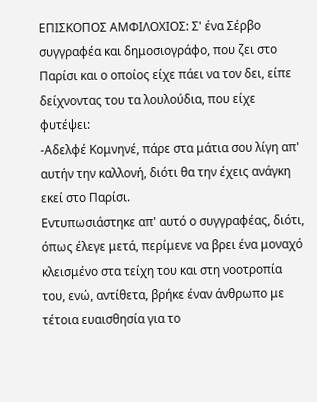ΕΠΙΣΚΟΠΟΣ ΑΜΦΙΛΟΧΙΟΣ: Σ' ένα Σέρβο συγγραφέα και δημοσιογράφο, που ζει στο Παρίσι και ο οποίος είχε πάει να τον δει, είπε δείχνοντας του τα λουλούδια, που είχε φυτέψει:
-Αδελφέ Κομνηνέ, πάρε στα μάτια σου λίγη απ' αυτήν την καλλονή, διότι θα την έχεις ανάγκη εκεί στο Παρίσι.
Εντυπωσιάστηκε απ' αυτό ο συγγραφέας, διότι, όπως έλεγε μετά, περίμενε να βρει ένα μοναχό κλεισμένο στα τείχη του και στη νοοτροπία του, ενώ, αντίθετα, βρήκε έναν άνθρωπο με τέτοια ευαισθησία για το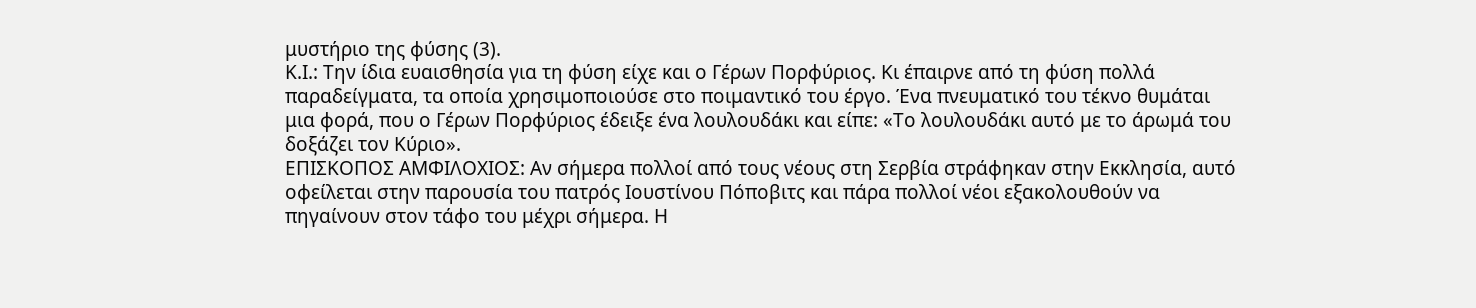μυστήριο της φύσης (3).
Κ.Ι.: Την ίδια ευαισθησία για τη φύση είχε και ο Γέρων Πορφύριος. Κι έπαιρνε από τη φύση πολλά παραδείγματα, τα οποία χρησιμοποιούσε στο ποιμαντικό του έργο. Ένα πνευματικό του τέκνο θυμάται μια φορά, που ο Γέρων Πορφύριος έδειξε ένα λουλουδάκι και είπε: «Το λουλουδάκι αυτό με το άρωμά του δοξάζει τον Κύριο».
ΕΠΙΣΚΟΠΟΣ ΑΜΦΙΛΟΧΙΟΣ: Αν σήμερα πολλοί από τους νέους στη Σερβία στράφηκαν στην Εκκλησία, αυτό οφείλεται στην παρουσία του πατρός Ιουστίνου Πόποβιτς και πάρα πολλοί νέοι εξακολουθούν να πηγαίνουν στον τάφο του μέχρι σήμερα. Η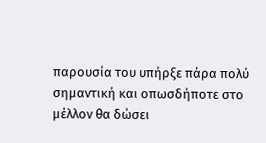παρουσία του υπήρξε πάρα πολύ σημαντική και οπωσδήποτε στο μέλλον θα δώσει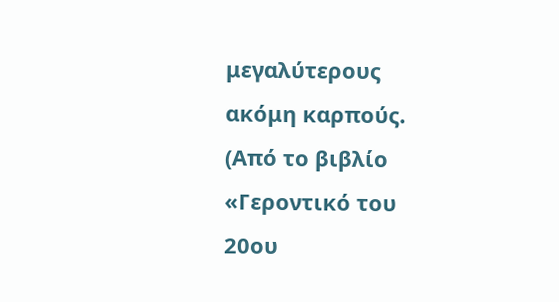μεγαλύτερους ακόμη καρπούς.
(Από το βιβλίο «Γεροντικό του 20ου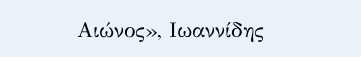Αιώνος», Ιωαννίδης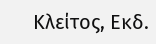Κλείτος, Εκδ.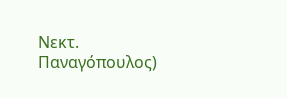Νεκτ. Παναγόπουλος)